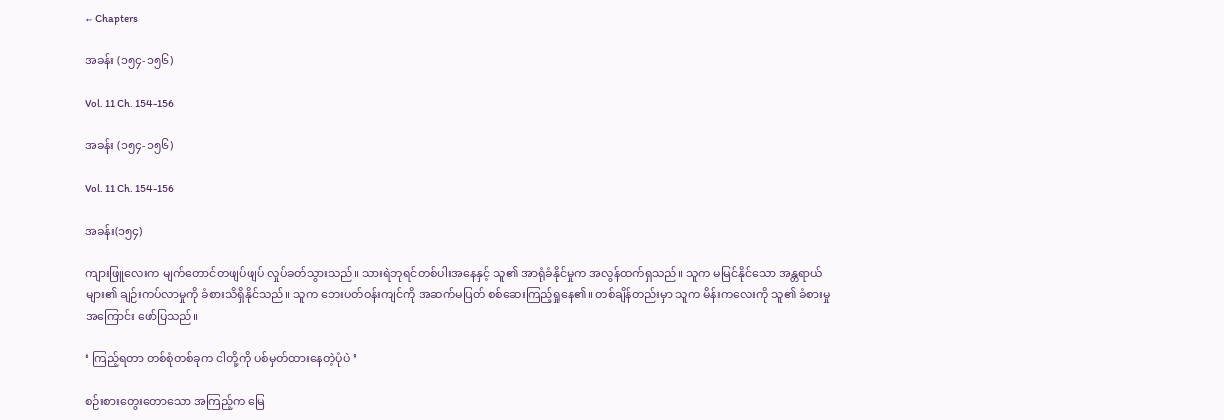← Chapters

အခန်း (၁၅၄-၁၅၆)

Vol. 11 Ch. 154-156

အခန်း (၁၅၄-၁၅၆)

Vol. 11 Ch. 154-156

အခန်း(၁၅၄)

ကျားဖြူလေးက မျက်တောင်တဖျပ်ဖျပ် လှုပ်ခတ်သွားသည်။ သားရဲဘုရင်တစ်ပါးအနေနှင့် သူ၏ အာရုံခံနိုင်မှုက အလွန်ထက်ရှသည်။ သူက မမြင်နိုင်သော အန္တရာယ်များ၏ ချဉ်းကပ်လာမှုကို ခံစားသိရှိနိုင်သည်။ သူက ဘေးပတ်ဝန်းကျင်ကို အဆက်မပြတ် စစ်ဆေးကြည့်ရှုနေ၏။ တစ်ချိန်တည်းမှာ သူက မိန်းကလေးကို သူ၏ ခံစားမှုအကြောင်း ဖော်ပြသည်။

‘ ကြည့်ရတာ တစ်စုံတစ်ခုက ငါတို့ကို ပစ်မှတ်ထားနေတဲ့ပုံပဲ ’

စဉ်းစားတွေးတောသော အကြည့်က မြေ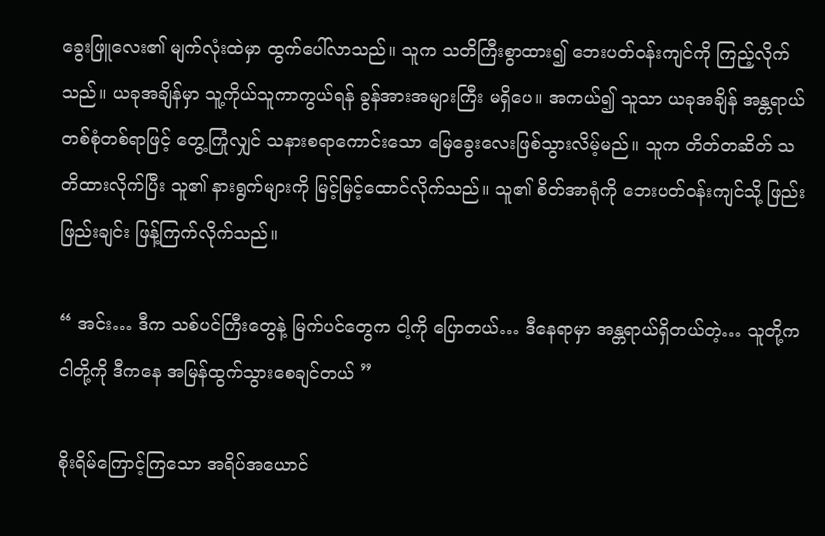ခွေးဖြူလေး၏ မျက်လုံးထဲမှာ ထွက်ပေါ်လာသည်။ သူက သတိကြီးစွာထား၍ ဘေးပတ်ဝန်းကျင်ကို ကြည့်လိုက်သည်။ ယခုအချိန်မှာ သူ့ကိုယ်သူကာကွယ်ရန် ခွန်အားအများကြီး မရှိပေ။ အကယ်၍ သူသာ ယခုအချိန် အန္တရာယ်တစ်စုံတစ်ရာဖြင့် တွေ့ကြုံလျှင် သနားစရာကောင်းသော မြေခွေးလေးဖြစ်သွားလိမ့်မည်။ သူက တိတ်တဆိတ် သတိထားလိုက်ပြီး သူ၏ နားရွက်များကို မြင့်မြင့်ထောင်လိုက်သည်။ သူ၏ စိတ်အာရုံကို ဘေးပတ်ဝန်းကျင်သို့ ဖြည်းဖြည်းချင်း ဖြန့်ကြက်လိုက်သည်။

“ အင်း… ဒီက သစ်ပင်ကြီးတွေနဲ့ မြက်ပင်တွေက ငါ့ကို ပြောတယ်… ဒီနေရာမှာ အန္တရာယ်ရှိတယ်တဲ့… သူတို့က ငါတို့ကို ဒီကနေ အမြန်ထွက်သွားစေချင်တယ် ”

စိုးရိမ်ကြောင့်ကြသော အရိပ်အယောင်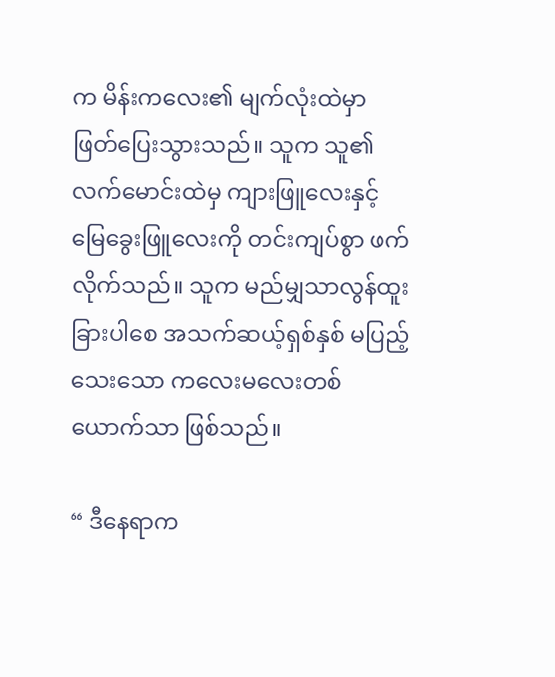က မိန်းကလေး၏ မျက်လုံးထဲမှာ ဖြတ်ပြေးသွားသည်။ သူက သူ၏ လက်မောင်းထဲမှ ကျားဖြူလေးနှင့် မြေခွေးဖြူလေးကို တင်းကျပ်စွာ ဖက်လိုက်သည်။ သူက မည်မျှသာလွန်ထူးခြားပါစေ အသက်ဆယ့်ရှစ်နှစ် မပြည့်သေးသော ကလေးမလေးတစ်ယောက်သာ ဖြစ်သည်။

“ ဒီနေရာက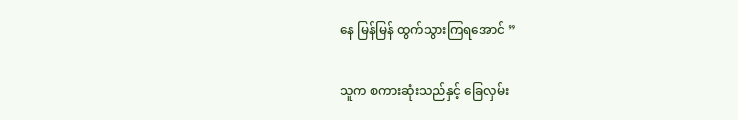နေ မြန်မြန် ထွက်သွားကြရအောင် ”

သူက စကားဆုံးသည်နှင့် ခြေလှမ်း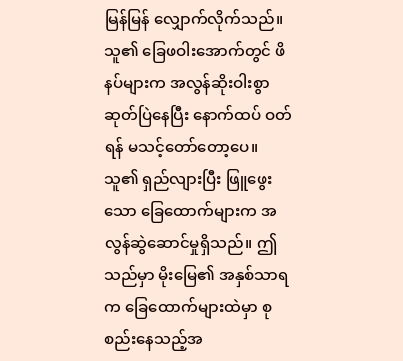မြန်မြန် လျှောက်လိုက်သည်။ သူ၏ ခြေဖဝါးအောက်တွင် ဖိနပ်များက အလွန်ဆိုးဝါးစွာ ဆုတ်ပြဲနေပြီး နောက်ထပ် ဝတ်ရန် မသင့်တော်တော့ပေ။ သူ၏ ရှည်လျားပြီး ဖြူဖွေးသော ခြေထောက်များက အလွန်ဆွဲဆောင်မှုရှိသည်။ ဤသည်မှာ မိုးမြေ၏ အနှစ်သာရက ခြေထောက်များထဲမှာ စုစည်းနေသည့်အ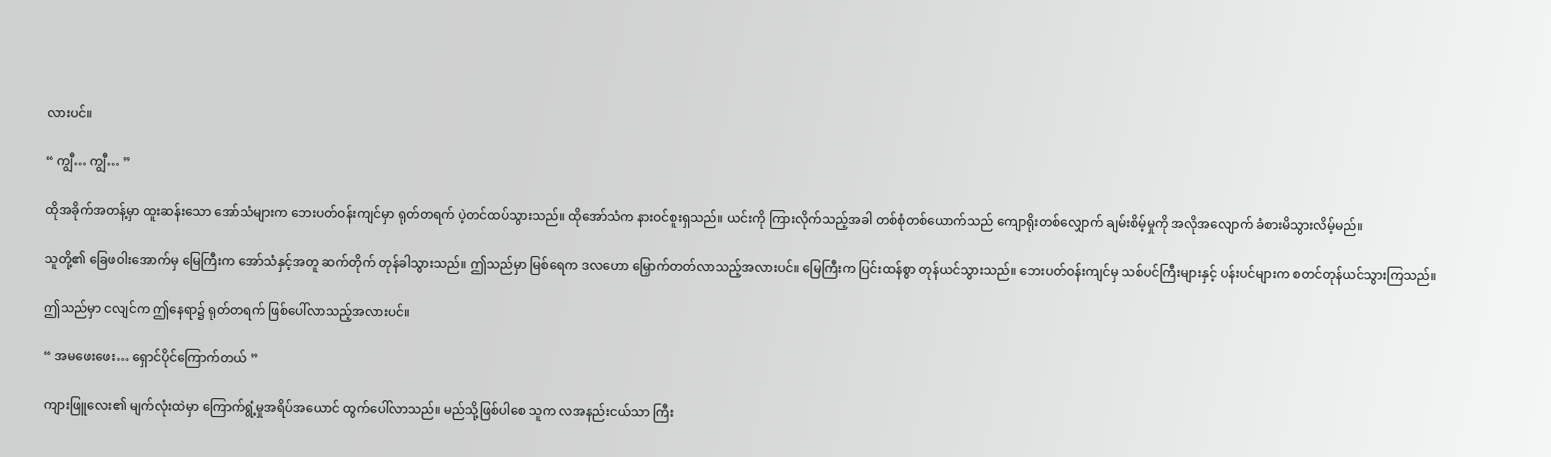လားပင်။

“ ကျွီ… ကျွီ… ”

ထိုအခိုက်အတန့်မှာ ထူးဆန်းသော အော်သံများက ဘေးပတ်ဝန်းကျင်မှာ ရုတ်တရက် ပဲ့တင်ထပ်သွားသည်။ ထိုအော်သံက နားဝင်စူးရှသည်။ ယင်းကို ကြားလိုက်သည့်အခါ တစ်စုံတစ်ယောက်သည် ကျောရိုးတစ်လျှောက် ချမ်းစိမ့်မှုကို အလိုအလျောက် ခံစားမိသွားလိမ့်မည်။

သူတို့၏ ခြေဖဝါးအောက်မှ မြေကြီးက အော်သံနှင့်အတူ ဆက်တိုက် တုန်ခါသွားသည်။ ဤသည်မှာ မြစ်ရေက ဒလဟော မြှောက်တတ်လာသည့်အလားပင်။ မြေကြီးက ပြင်းထန်စွာ တုန်ယင်သွားသည်။ ဘေးပတ်ဝန်းကျင်မှ သစ်ပင်ကြီးများနှင့် ပန်းပင်များက စတင်တုန်ယင်သွားကြသည်။

ဤသည်မှာ ငလျင်က ဤနေရာ၌ ရုတ်တရက် ဖြစ်ပေါ်လာသည့်အလားပင်။

“ အမဖေးဖေး… ရှောင်ပိုင်ကြောက်တယ် ”

ကျားဖြူလေး၏ မျက်လုံးထဲမှာ ကြောက်ရွံ့မှုအရိပ်အယောင် ထွက်ပေါ်လာသည်။ မည်သို့ဖြစ်ပါစေ သူက လအနည်းငယ်သာ ကြီး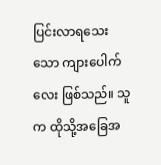ပြင်းလာရသေးသော ကျားပေါက်လေး ဖြစ်သည်။ သူက ထိုသို့အခြေအ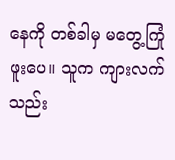နေကို တစ်ခါမှ မတွေ့ကြုံဖူးပေ။ သူက ကျားလက်သည်း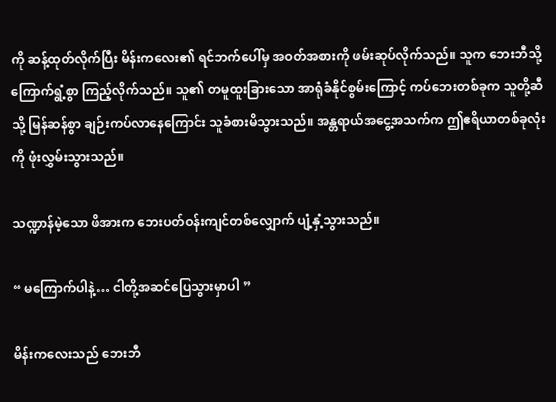ကို ဆန့်ထုတ်လိုက်ပြီး မိန်းကလေး၏ ရင်ဘက်ပေါ်မှ အဝတ်အစားကို ဖမ်းဆုပ်လိုက်သည်။ သူက ဘေးဘီသို့ ကြောက်ရွံ့စွာ ကြည့်လိုက်သည်။ သူ၏ တမူထူးခြားသော အာရုံခံနိုင်စွမ်းကြောင့် ကပ်ဘေးတစ်ခုက သူတို့ဆီသို့ မြန်ဆန်စွာ ချဉ်းကပ်လာနေကြောင်း သူခံစားမိသွားသည်။ အန္တရာယ်အငွေ့အသက်က ဤဧရိယာတစ်ခုလုံးကို ဖုံးလွှမ်းသွားသည်။

သဏ္ဍာန်မဲ့သော ဖိအားက ဘေးပတ်ဝန်းကျင်တစ်လျှောက် ပျံ့နှံ့သွားသည်။

“ မကြောက်ပါနဲ့… ငါတို့အဆင်ပြေသွားမှာပါ ”

မိန်းကလေးသည် ဘေးဘီ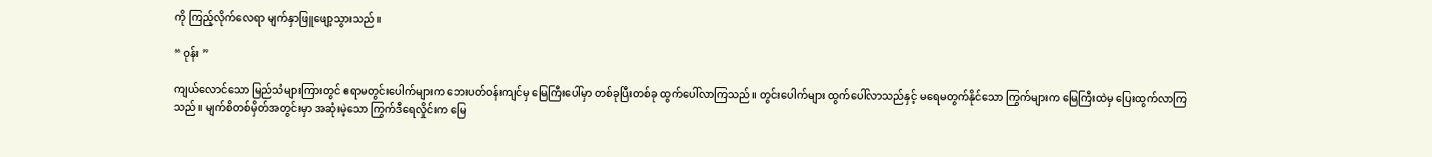ကို ကြည့်လိုက်လေရာ မျက်နှာဖြူဖျော့သွားသည်။

“ ဝုန်း ”

ကျယ်လောင်သော မြည်သံများကြားတွင် ဧရာမတွင်းပေါက်များက ဘေးပတ်ဝန်းကျင်မှ မြေကြီးပေါ်မှာ တစ်ခုပြီးတစ်ခု ထွက်ပေါ်လာကြသည်။ တွင်းပေါက်များ ထွက်ပေါ်လာသည်နှင့် မရေမတွက်နိုင်သော ကြွက်များက မြေကြီးထဲမှ ပြေးထွက်လာကြသည်။ မျက်စိတစ်မှိတ်အတွင်းမှာ အဆုံးမဲ့သော ကြွက်ဒီရေလှိုင်းက မြေ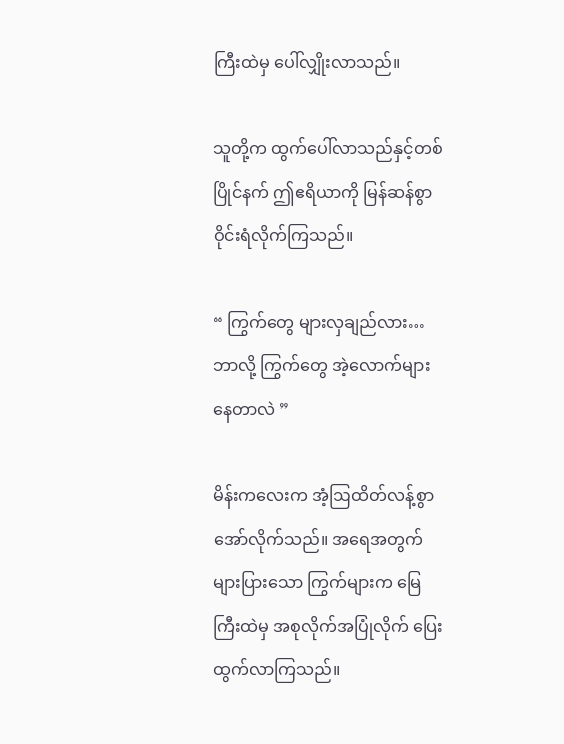ကြီးထဲမှ ပေါ်လျှိုးလာသည်။

သူတို့က ထွက်ပေါ်လာသည်နှင့်တစ်ပြိုင်နက် ဤဧရိယာကို မြန်ဆန်စွာ ဝိုင်းရံလိုက်ကြသည်။

“ ကြွက်တွေ များလှချည်လား… ဘာလို့ ကြွက်တွေ အဲ့လောက်များနေတာလဲ ”

မိန်းကလေးက အံ့ဩထိတ်လန့်စွာ အော်လိုက်သည်။ အရေအတွက်များပြားသော ကြွက်များက မြေကြီးထဲမှ အစုလိုက်အပြုံလိုက် ပြေးထွက်လာကြသည်။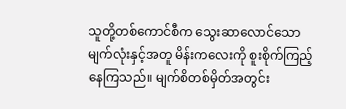သူတို့တစ်ကောင်စီက သွေးဆာလောင်သော မျက်လုံးနှင့်အတူ မိန်းကလေးကို စူးစိုက်ကြည့်နေကြသည်။ မျက်စိတစ်မှိတ်အတွင်း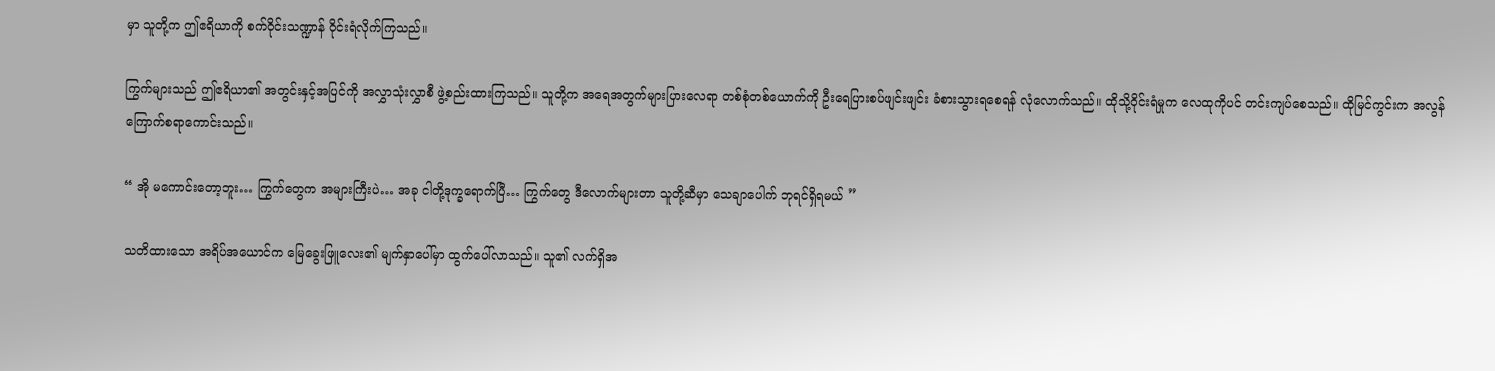မှာ သူတို့က ဤဧရိယာကို စက်ဝိုင်းသဏ္ဍာန် ဝိုင်းရံလိုက်ကြသည်။

ကြွက်များသည် ဤဧရိယာ၏ အတွင်းနှင့်အပြင်ကို အလွှာသုံးလွှာစီ ဖွဲ့စည်းထားကြသည်။ သူတို့က အရေအတွက်များပြားလေရာ တစ်စုံတစ်ယောက်ကို ဦးရေပြားစပ်ဖျင်းဖျင်း ခံစားသွားရစေရန် လုံလောက်သည်။ ထိုသို့ဝိုင်းရံမှုက လေထုကိုပင် တင်းကျပ်စေသည်။ ထိုမြင်ကွင်းက အလွန်ကြောက်စရာကောင်းသည်။

“ အို မကောင်းတော့ဘူး… ကြွက်တွေက အများကြီးပဲ… အခု ငါတို့ဒုက္ခရောက်ပြီ… ကြွက်တွေ ဒီလောက်များတာ သူတို့ဆီမှာ သေချာပေါက် ဘုရင်ရှိရမယ် ”

သတိထားသော အရိပ်အယောင်က မြေခွေးဖြူလေး၏ မျက်နှာပေါ်မှာ ထွက်ပေါ်လာသည်။ သူ၏ လက်ရှိအ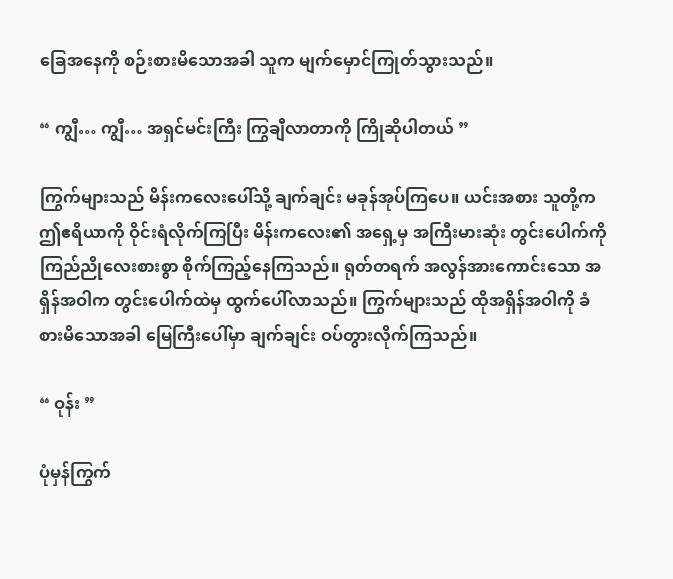ခြေအနေကို စဉ်းစားမိသောအခါ သူက မျက်မှောင်ကြုတ်သွားသည်။

“ ကျွီ… ကျွီ… အရှင်မင်းကြီး ကြွချီလာတာကို ကြိုဆိုပါတယ် ”

ကြွက်များသည် မိန်းကလေးပေါ်သို့ ချက်ချင်း မခုန်အုပ်ကြပေ။ ယင်းအစား သူတို့က ဤဧရိယာကို ဝိုင်းရံလိုက်ကြပြီး မိန်းကလေး၏ အရှေ့မှ အကြီးမားဆုံး တွင်းပေါက်ကို ကြည်ညိုလေးစားစွာ စိုက်ကြည့်နေကြသည်။ ရုတ်တရက် အလွန်အားကောင်းသော အရှိန်အဝါက တွင်းပေါက်ထဲမှ ထွက်ပေါ်လာသည်။ ကြွက်များသည် ထိုအရှိန်အဝါကို ခံစားမိသောအခါ မြေကြီးပေါ်မှာ ချက်ချင်း ဝပ်တွားလိုက်ကြသည်။

“ ဝုန်း ”

ပုံမှန်ကြွက်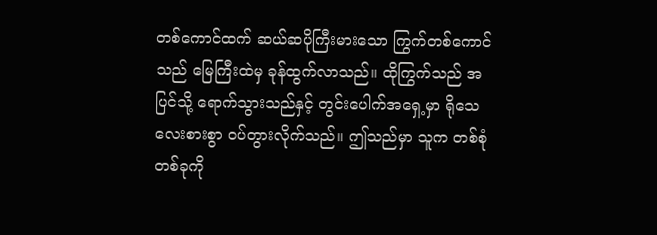တစ်ကောင်ထက် ဆယ်ဆပိုကြီးမားသော ကြွက်တစ်ကောင်သည် မြေကြီးထဲမှ ခုန်ထွက်လာသည်။ ထိုကြွက်သည် အပြင်သို့ ရောက်သွားသည်နှင့် တွင်းပေါက်အရှေ့မှာ ရိုသေလေးစားစွာ ဝပ်တွားလိုက်သည်။ ဤသည်မှာ သူက တစ်စုံတစ်ခုကို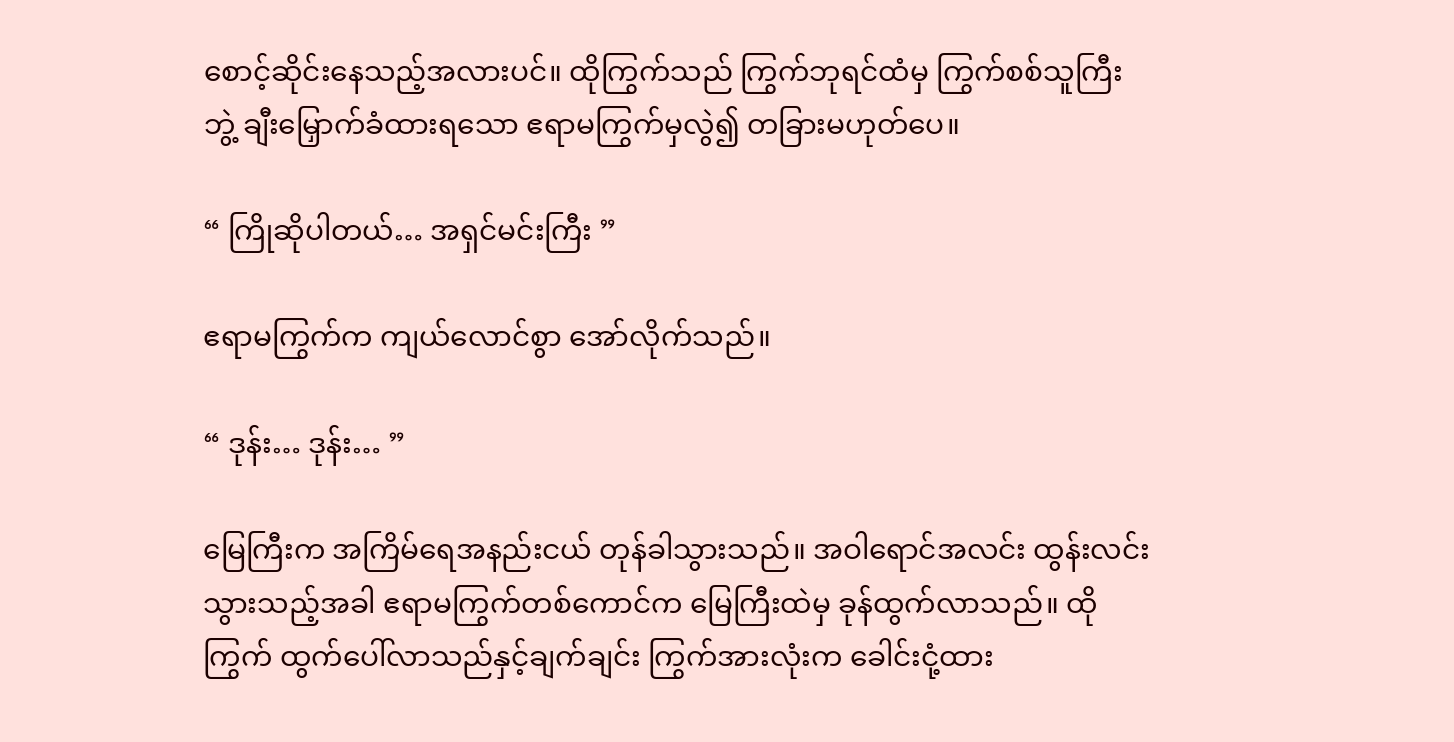စောင့်ဆိုင်းနေသည့်အလားပင်။ ထိုကြွက်သည် ကြွက်ဘုရင်ထံမှ ကြွက်စစ်သူကြီးဘွဲ့ ချီးမြှောက်ခံထားရသော ဧရာမကြွက်မှလွဲ၍ တခြားမဟုတ်ပေ။

“ ကြိုဆိုပါတယ်… အရှင်မင်းကြီး ”

ဧရာမကြွက်က ကျယ်လောင်စွာ အော်လိုက်သည်။

“ ဒုန်း… ဒုန်း… ”

မြေကြီးက အကြိမ်ရေအနည်းငယ် တုန်ခါသွားသည်။ အဝါရောင်အလင်း ထွန်းလင်းသွားသည့်အခါ ဧရာမကြွက်တစ်ကောင်က မြေကြီးထဲမှ ခုန်ထွက်လာသည်။ ထိုကြွက် ထွက်ပေါ်လာသည်နှင့်ချက်ချင်း ကြွက်အားလုံးက ခေါင်းငုံ့ထား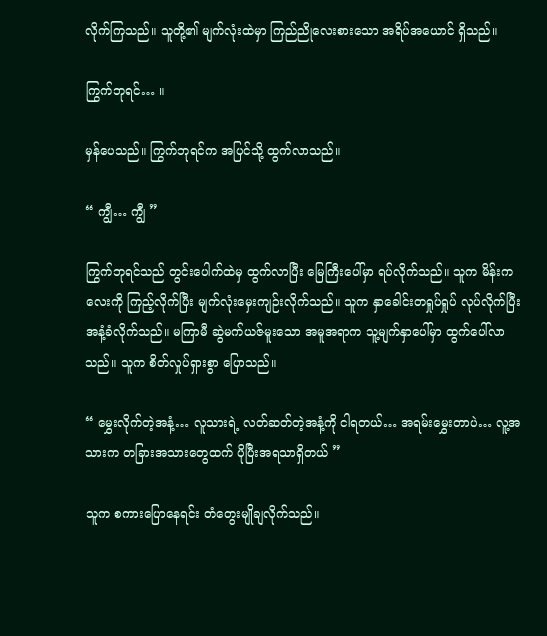လိုက်ကြသည်။ သူတို့၏ မျက်လုံးထဲမှာ ကြည်ညိုလေးစားသော အရိပ်အယောင် ရှိသည်။

ကြွက်ဘုရင်… ။

မှန်ပေသည်။ ကြွက်ဘုရင်က အပြင်သို့ ထွက်လာသည်။

“ ကျွီ… ကျွီ ”

ကြွက်ဘုရင်သည် တွင်းပေါက်ထဲမှ ထွက်လာပြီး မြေကြီးပေါ်မှာ ရပ်လိုက်သည်။ သူက မိန်းကလေးကို ကြည့်လိုက်ပြီး မျက်လုံးမှေးကျဉ်းလိုက်သည်။ သူက နှာခေါင်းတရှုပ်ရှုပ် လုပ်လိုက်ပြီး အနံ့ခံလိုက်သည်။ မကြာမီ ဆွဲမက်ယဇ်မူးသော အမူအရာက သူ့မျက်နှာပေါ်မှာ ထွက်ပေါ်လာသည်။ သူက စိတ်လှုပ်ရှားစွာ ပြောသည်။

“ မွှေးလိုက်တဲ့အနံ့… လူသားရဲ့ လတ်ဆတ်တဲ့အနံ့ကို ငါရတယ်… အရမ်းမွှေးတာပဲ… လူ့အသားက တခြားအသားတွေထက် ပိုပြီးအရသာရှိတယ် ”

သူက စကားပြောနေရင်း တံတွေးမျိုချလိုက်သည်။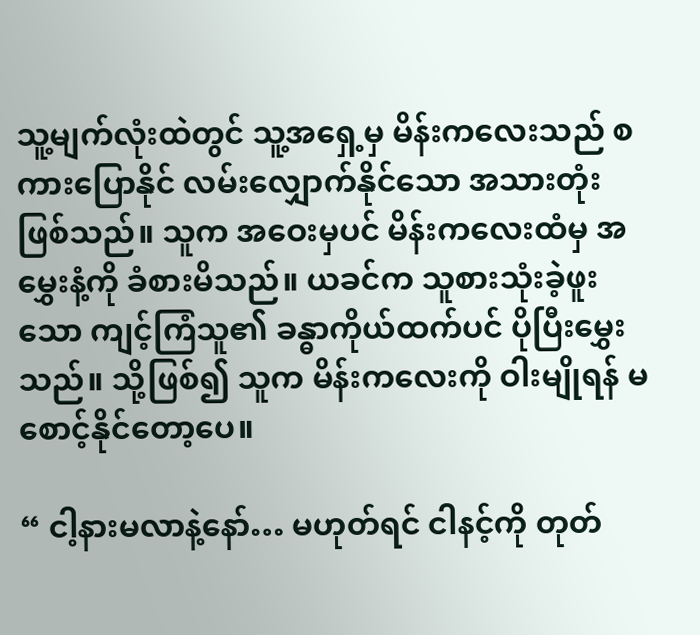သူ့မျက်လုံးထဲတွင် သူ့အရှေ့မှ မိန်းကလေးသည် စကားပြောနိုင် လမ်းလျှောက်နိုင်သော အသားတုံး ဖြစ်သည်။ သူက အဝေးမှပင် မိန်းကလေးထံမှ အမွှေးနံ့ကို ခံစားမိသည်။ ယခင်က သူစားသုံးခဲ့ဖူးသော ကျင့်ကြံသူ၏ ခန္ဓာကိုယ်ထက်ပင် ပိုပြီးမွှေးသည်။ သို့ဖြစ်၍ သူက မိန်းကလေးကို ဝါးမျိုရန် မစောင့်နိုင်တော့ပေ။

“ ငါ့နားမလာနဲ့နော်… မဟုတ်ရင် ငါနင့်ကို တုတ်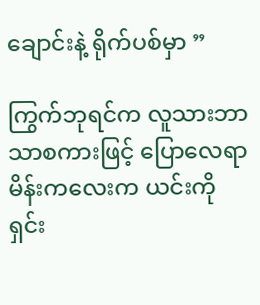ချောင်းနဲ့ ရိုက်ပစ်မှာ ”

ကြွက်ဘုရင်က လူသားဘာသာစကားဖြင့် ပြောလေရာ မိန်းကလေးက ယင်းကို ရှင်း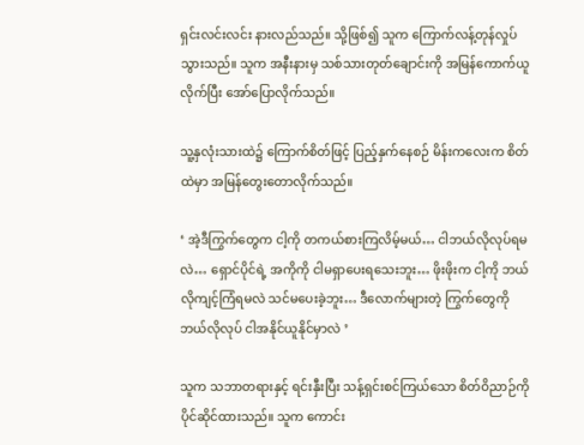ရှင်းလင်းလင်း နားလည်သည်။ သို့ဖြစ်၍ သူက ကြောက်လန့်တုန်လှုပ်သွားသည်။ သူက အနီးနားမှ သစ်သားတုတ်ချောင်းကို အမြန်ကောက်ယူလိုက်ပြီး အော်ပြောလိုက်သည်။

သူ့နှလုံးသားထဲ၌ ကြောက်စိတ်ဖြင့် ပြည့်နှက်နေစဉ် မိန်းကလေးက စိတ်ထဲမှာ အမြန်တွေးတောလိုက်သည်။

‘ အဲ့ဒီကြွက်တွေက ငါ့ကို တကယ်စားကြလိမ့်မယ်… ငါဘယ်လိုလုပ်ရမလဲ… ရှောင်ပိုင်ရဲ့ အကိုကို ငါမရှာပေးရသေးဘူး… ဖိုးဖိုးက ငါ့ကို ဘယ်လိုကျင့်ကြံရမလဲ သင်မပေးခဲ့ဘူး… ဒီလောက်များတဲ့ ကြွက်တွေကို ဘယ်လိုလုပ် ငါအနိုင်ယူနိုင်မှာလဲ ’

သူက သဘာတရားနှင့် ရင်းနှီးပြီး သန့်ရှင်းစင်ကြယ်သော စိတ်ဝိညာဉ်ကို ပိုင်ဆိုင်ထားသည်။ သူက ကောင်း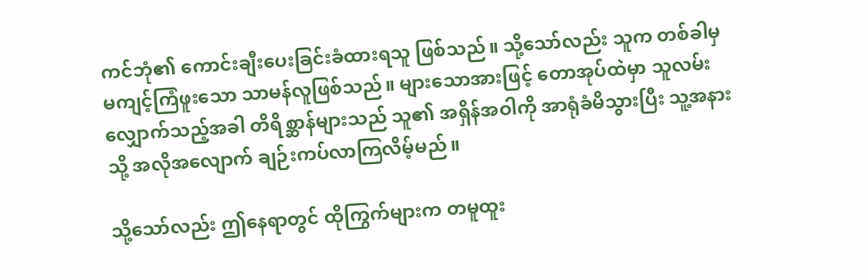ကင်ဘုံ၏ ကောင်းချီးပေးခြင်းခံထားရသူ ဖြစ်သည်။ သို့သော်လည်း သူက တစ်ခါမှ မကျင့်ကြံဖူးသော သာမန်လူဖြစ်သည်။ များသောအားဖြင့် တောအုပ်ထဲမှာ သူလမ်းလျှောက်သည့်အခါ တိရိစ္ဆာန်များသည် သူ၏ အရှိန်အဝါကို အာရုံခံမိသွားပြီး သူ့အနားသို့ အလိုအလျောက် ချဉ်းကပ်လာကြလိမ့်မည်။

သို့သော်လည်း ဤနေရာတွင် ထိုကြွက်များက တမူထူး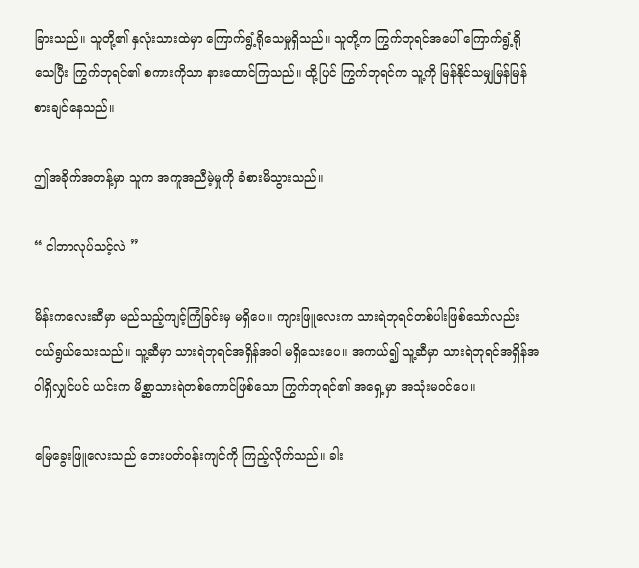ခြားသည်။ သူတို့၏ နှလုံးသားထဲမှာ ကြောက်ရွံ့ရိုသေမှုရှိသည်။ သူတို့က ကြွက်ဘုရင်အပေါ် ကြောက်ရွံ့ရိုသေပြီး ကြွက်ဘုရင်၏ စကားကိုသာ နားထောင်ကြသည်။ ထို့ပြင် ကြွက်ဘုရင်က သူ့ကို မြန်နိုင်သမျှမြန်မြန် စားချင်နေသည်။

ဤအခိုက်အတန့်မှာ သူက အကူအညီမဲ့မှုကို ခံစားမိသွားသည်။

“ ငါဘာလုပ်သင့်လဲ ”

မိန်းကလေးဆီမှာ မည်သည့်ကျင့်ကြံခြင်းမှ မရှိပေ။ ကျားဖြူလေးက သားရဲဘုရင်တစ်ပါးဖြစ်သော်လည်း ငယ်ရွယ်သေးသည်။ သူ့ဆီမှာ သားရဲဘုရင်အရှိန်အဝါ မရှိသေးပေ။ အကယ်၍ သူ့ဆီမှာ သားရဲဘုရင်အရှိန်အဝါရှိလျှင်ပင် ယင်းက မိစ္ဆာသားရဲတစ်ကောင်ဖြစ်သော ကြွက်ဘုရင်၏ အရှေ့မှာ အသုံးမဝင်ပေ။

မြေခွေးဖြူလေးသည် ဘေးပတ်ဝန်းကျင်ကို ကြည့်လိုက်သည်။ ခါး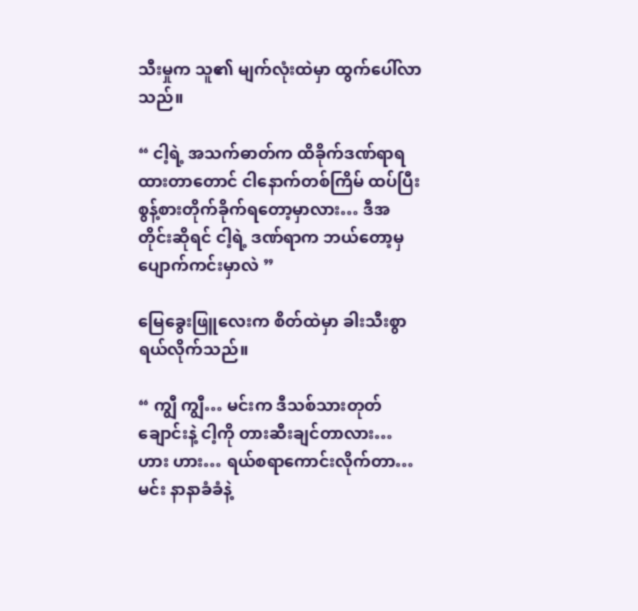သီးမှုက သူ၏ မျက်လုံးထဲမှာ ထွက်ပေါ်လာသည်။

“ ငါ့ရဲ့ အသက်ဓာတ်က ထိခိုက်ဒဏ်ရာရထားတာတောင် ငါနောက်တစ်ကြိမ် ထပ်ပြီး စွန့်စားတိုက်ခိုက်ရတော့မှာလား… ဒီအတိုင်းဆိုရင် ငါ့ရဲ့ ဒဏ်ရာက ဘယ်တော့မှ ပျောက်ကင်းမှာလဲ ”

မြေခွေးဖြူလေးက စိတ်ထဲမှာ ခါးသီးစွာ ရယ်လိုက်သည်။

“ ကျွီ ကျွီ… မင်းက ဒီသစ်သားတုတ်ချောင်းနဲ့ ငါ့ကို တားဆီးချင်တာလား… ဟား ဟား… ရယ်စရာကောင်းလိုက်တာ… မင်း နာနာခံခံနဲ့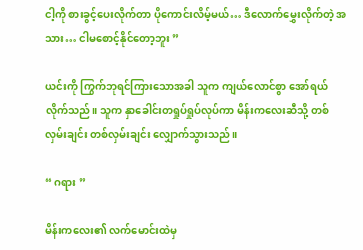ငါ့ကို စားခွင့်ပေးလိုက်တာ ပိုကောင်းလိမ့်မယ်… ဒီလောက်မွှေးလိုက်တဲ့ အသား… ငါမစောင့်နိုင်တော့ဘူး ”

ယင်းကို ကြွက်ဘုရင်ကြားသောအခါ သူက ကျယ်လောင်စွာ အော်ရယ်လိုက်သည်။ သူက နှာခေါင်းတရှုပ်ရှုပ်လုပ်ကာ မိန်းကလေးဆီသို့ တစ်လှမ်းချင်း တစ်လှမ်းချင်း လျှောက်သွားသည်။

“ ဂရား ”

မိန်းကလေး၏ လက်မောင်းထဲမှ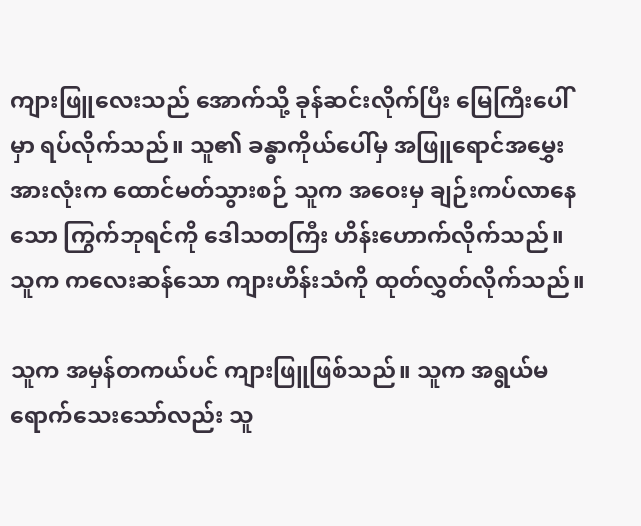ကျားဖြူလေးသည် အောက်သို့ ခုန်ဆင်းလိုက်ပြီး မြေကြီးပေါ်မှာ ရပ်လိုက်သည်။ သူ၏ ခန္ဓာကိုယ်ပေါ်မှ အဖြူရောင်အမွှေးအားလုံးက ထောင်မတ်သွားစဉ် သူက အဝေးမှ ချဉ်းကပ်လာနေသော ကြွက်ဘုရင်ကို ဒေါသတကြီး ဟိန်းဟောက်လိုက်သည်။ သူက ကလေးဆန်သော ကျားဟိန်းသံကို ထုတ်လွှတ်လိုက်သည်။

သူက အမှန်တကယ်ပင် ကျားဖြူဖြစ်သည်။ သူက အရွယ်မရောက်သေးသော်လည်း သူ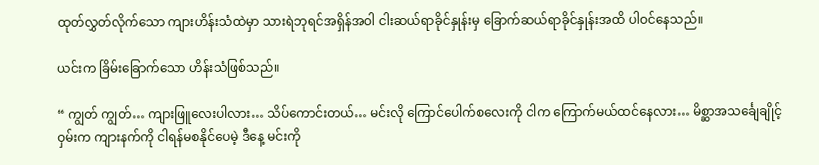ထုတ်လွှတ်လိုက်သော ကျားဟိန်းသံထဲမှာ သားရဲဘုရင်အရှိန်အဝါ ငါးဆယ်ရာခိုင်နှုန်းမှ ခြောက်ဆယ်ရာခိုင်နှုန်းအထိ ပါဝင်နေသည်။

ယင်းက ခြိမ်းခြောက်သော ဟိန်းသံဖြစ်သည်။

“ ကျွတ် ကျွတ်… ကျားဖြူလေးပါလား… သိပ်ကောင်းတယ်… မင်းလို ကြောင်ပေါက်စလေးကို ငါက ကြောက်မယ်ထင်နေလား… မိစ္ဆာအသင်္ချေချိုင့်ဝှမ်းက ကျားနက်ကို ငါရန်မစနိုင်ပေမဲ့ ဒီနေ့ မင်းကို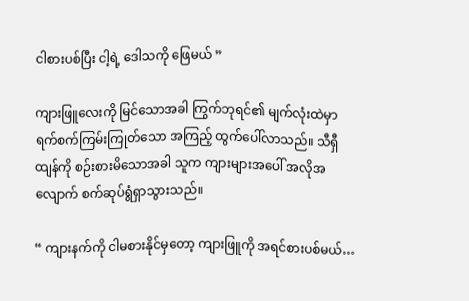ငါစားပစ်ပြီး ငါ့ရဲ့ ဒေါသကို ဖြေမယ် ”

ကျားဖြူလေးကို မြင်သောအခါ ကြွက်ဘုရင်၏ မျက်လုံးထဲမှာ ရက်စက်ကြမ်းကြုတ်သော အကြည့် ထွက်ပေါ်လာသည်။ သီရှီထျန်ကို စဉ်းစားမိသောအခါ သူက ကျားများအပေါ် အလိုအလျောက် စက်ဆုပ်ရွံရှာသွားသည်။

“ ကျားနက်ကို ငါမစားနိုင်မှတော့ ကျားဖြူကို အရင်စားပစ်မယ်…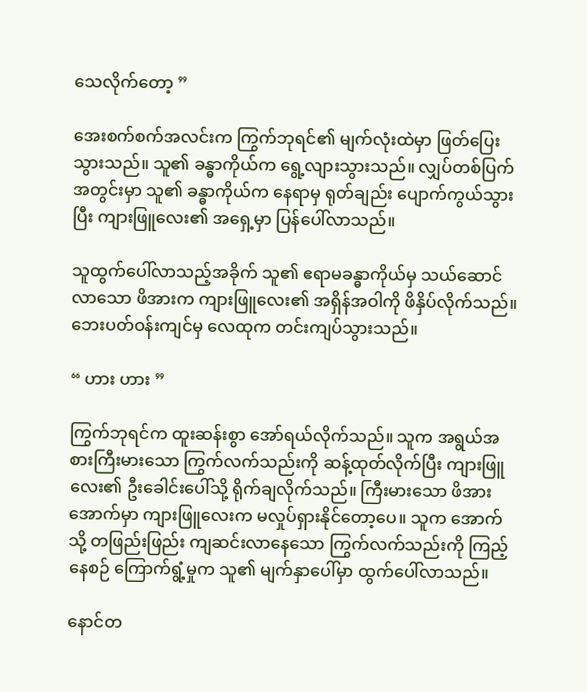သေလိုက်တော့ ”

အေးစက်စက်အလင်းက ကြွက်ဘုရင်၏ မျက်လုံးထဲမှာ ဖြတ်ပြေးသွားသည်။ သူ၏ ခန္ဓာကိုယ်က ရွေ့လျားသွားသည်။ လျှပ်တစ်ပြက်အတွင်းမှာ သူ၏ ခန္ဓာကိုယ်က နေရာမှ ရုတ်ချည်း ပျောက်ကွယ်သွားပြီး ကျားဖြူလေး၏ အရှေ့မှာ ပြန်ပေါ်လာသည်။

သူထွက်ပေါ်လာသည့်အခိုက် သူ၏ ဧရာမခန္ဓာကိုယ်မှ သယ်ဆောင်လာသော ဖိအားက ကျားဖြူလေး၏ အရှိန်အဝါကို ဖိနှိပ်လိုက်သည်။ ဘေးပတ်ဝန်းကျင်မှ လေထုက တင်းကျပ်သွားသည်။

“ ဟား ဟား ”

ကြွက်ဘုရင်က ထူးဆန်းစွာ အော်ရယ်လိုက်သည်။ သူက အရွယ်အစားကြီးမားသော ကြွက်လက်သည်းကို ဆန့်ထုတ်လိုက်ပြီး ကျားဖြူလေး၏ ဦးခေါင်းပေါ်သို့ ရိုက်ချလိုက်သည်။ ကြီးမားသော ဖိအားအောက်မှာ ကျားဖြူလေးက မလှုပ်ရှားနိုင်တော့ပေ။ သူက အောက်သို့ တဖြည်းဖြည်း ကျဆင်းလာနေသော ကြွက်လက်သည်းကို ကြည့်နေစဉ် ကြောက်ရွံ့မှုက သူ၏ မျက်နှာပေါ်မှာ ထွက်ပေါ်လာသည်။

နောင်တ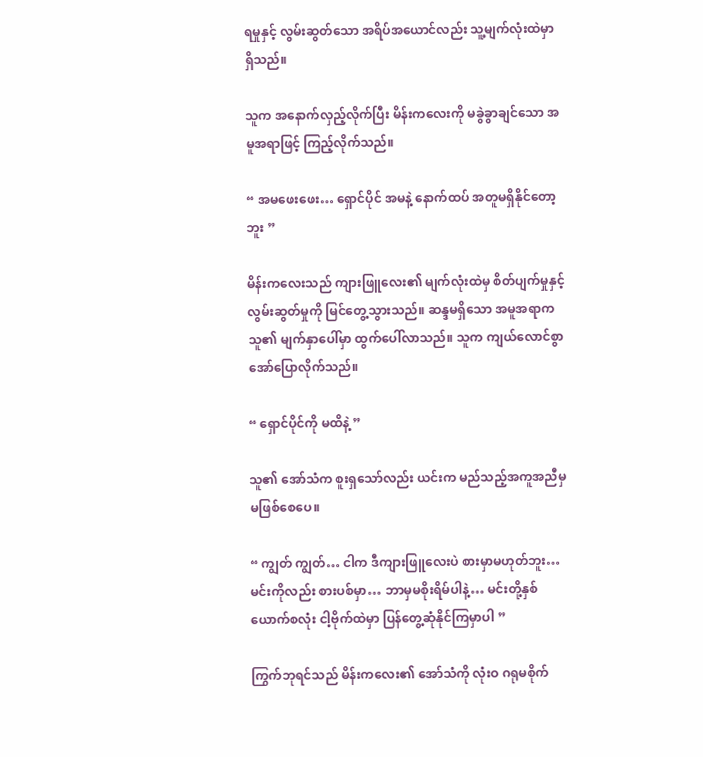ရမှုနှင့် လွမ်းဆွတ်သော အရိပ်အယောင်လည်း သူ့မျက်လုံးထဲမှာ ရှိသည်။

သူက အနောက်လှည့်လိုက်ပြီး မိန်းကလေးကို မခွဲခွာချင်သော အမူအရာဖြင့် ကြည့်လိုက်သည်။

“ အမဖေးဖေး… ရှောင်ပိုင် အမနဲ့ နောက်ထပ် အတူမရှိနိုင်တော့ဘူး ”

မိန်းကလေးသည် ကျားဖြူလေး၏ မျက်လုံးထဲမှ စိတ်ပျက်မှုနှင့် လွမ်းဆွတ်မှုကို မြင်တွေ့သွားသည်။ ဆန္ဒမရှိသော အမူအရာက သူ၏ မျက်နှာပေါ်မှာ ထွက်ပေါ်လာသည်။ သူက ကျယ်လောင်စွာ အော်ပြောလိုက်သည်။

“ ရှောင်ပိုင်ကို မထိနဲ့ ”

သူ၏ အော်သံက စူးရှသော်လည်း ယင်းက မည်သည့်အကူအညီမှ မဖြစ်စေပေ။

“ ကျွတ် ကျွတ်… ငါက ဒီကျားဖြူလေးပဲ စားမှာမဟုတ်ဘူး… မင်းကိုလည်း စားပစ်မှာ… ဘာမှမစိုးရိမ်ပါနဲ့… မင်းတို့နှစ်ယောက်စလုံး ငါ့ဗိုက်ထဲမှာ ပြန်တွေ့ဆုံနိုင်ကြမှာပါ ”

ကြွက်ဘုရင်သည် မိန်းကလေး၏ အော်သံကို လုံးဝ ဂရုမစိုက်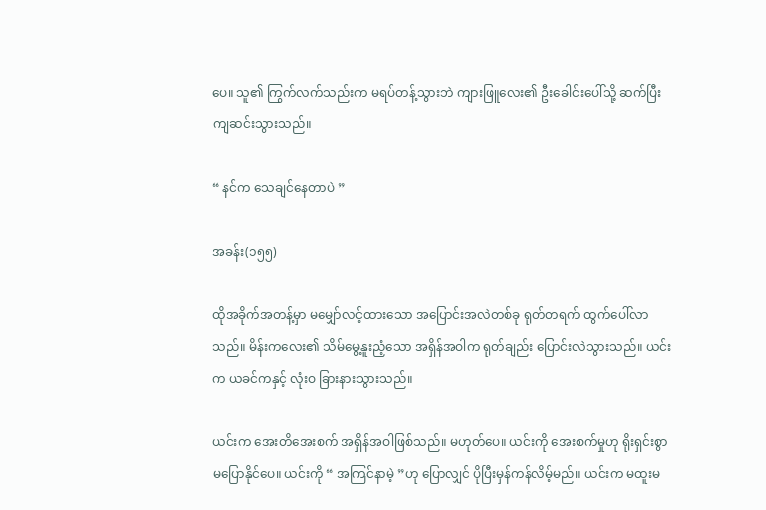ပေ။ သူ၏ ကြွက်လက်သည်းက မရပ်တန့်သွားဘဲ ကျားဖြူလေး၏ ဦးခေါင်းပေါ်သို့ ဆက်ပြီး ကျဆင်းသွားသည်။

“ နင်က သေချင်နေတာပဲ ”

အခန်း(၁၅၅)

ထိုအခိုက်အတန့်မှာ မမျှော်လင့်ထားသော အပြောင်းအလဲတစ်ခု ရုတ်တရက် ထွက်ပေါ်လာသည်။ မိန်းကလေး၏ သိမ်မွေ့နူးညံ့သော အရှိန်အဝါက ရုတ်ချည်း ပြောင်းလဲသွားသည်။ ယင်းက ယခင်ကနှင့် လုံးဝ ခြားနားသွားသည်။

ယင်းက အေးတိအေးစက် အရှိန်အဝါဖြစ်သည်။ မဟုတ်ပေ။ ယင်းကို အေးစက်မှုဟု ရိုးရှင်းစွာ မပြောနိုင်ပေ။ ယင်းကို “ အကြင်နာမဲ့ ”ဟု ပြောလျှင် ပိုပြီးမှန်ကန်လိမ့်မည်။ ယင်းက မထူးမ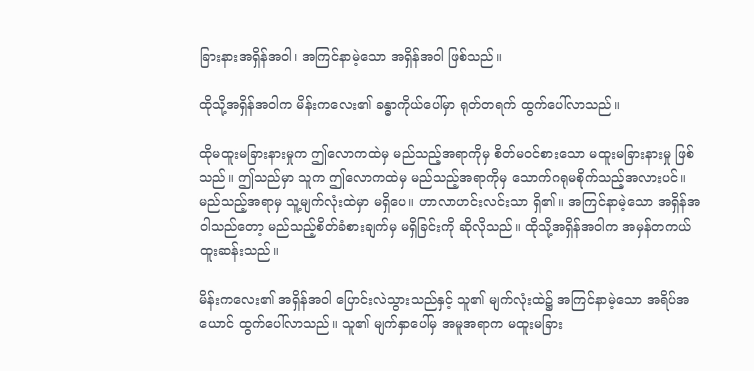ခြားနားအရှိန်အဝါ၊ အကြင်နာမဲ့သော အရှိန်အဝါ ဖြစ်သည်။

ထိုသို့အရှိန်အဝါက မိန်းကလေး၏ ခန္ဓာကိုယ်ပေါ်မှာ ရုတ်တရက် ထွက်ပေါ်လာသည်။

ထိုမထူးမခြားနားမှုက ဤလောကထဲမှ မည်သည့်အရာကိုမှ စိတ်မဝင်စားသော မထူးမခြားနားမှု ဖြစ်သည်။ ဤသည်မှာ သူက ဤလောကထဲမှ မည်သည့်အရာကိုမှ သောက်ဂရုမစိုက်သည့်အလားပင်။ မည်သည့်အရာမှ သူ့မျက်လုံးထဲမှာ မရှိပေ။ ဟာလာဟင်းလင်းသာ ရှိ၏။ အကြင်နာမဲ့သော အရှိန်အဝါသည်တော့ မည်သည့်စိတ်ခံစားချက်မှ မရှိခြင်းကို ဆိုလိုသည်။ ထိုသို့အရှိန်အဝါက အမှန်တကယ် ထူးဆန်းသည်။

မိန်းကလေး၏ အရှိန်အဝါ ပြောင်းလဲသွားသည်နှင့် သူ၏ မျက်လုံးထဲ၌ အကြင်နာမဲ့သော အရိပ်အယောင် ထွက်ပေါ်လာသည်။ သူ၏ မျက်နှာပေါ်မှ အမူအရာက မထူးမခြား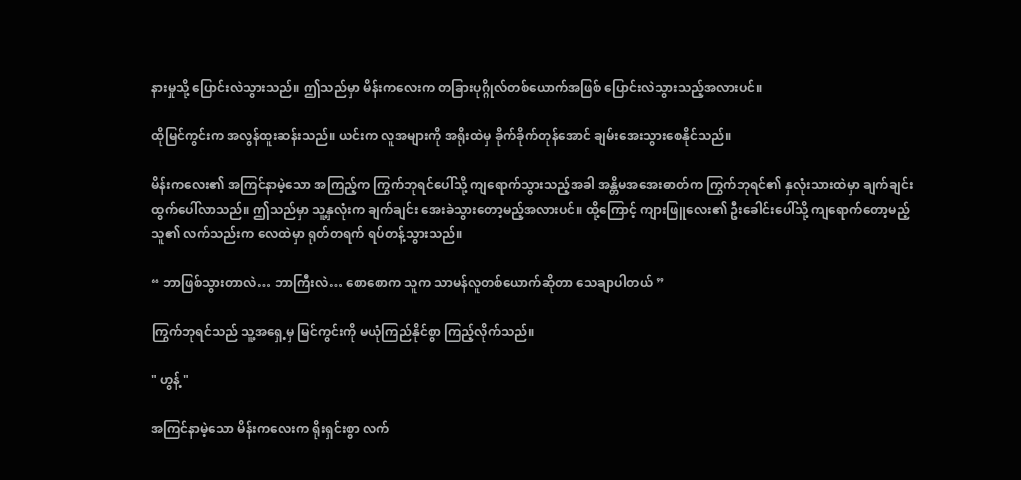နားမှုသို့ ပြောင်းလဲသွားသည်။ ဤသည်မှာ မိန်းကလေးက တခြားပုဂ္ဂိုလ်တစ်ယောက်အဖြစ် ပြောင်းလဲသွားသည့်အလားပင်။

ထိုမြင်ကွင်းက အလွန်ထူးဆန်းသည်။ ယင်းက လူအများကို အရိုးထဲမှ ခိုက်ခိုက်တုန်အောင် ချမ်းအေးသွားစေနိုင်သည်။

မိန်းကလေး၏ အကြင်နာမဲ့သော အကြည့်က ကြွက်ဘုရင်ပေါ်သို့ ကျရောက်သွားသည့်အခါ အန္တိမအအေးဓာတ်က ကြွက်ဘုရင်၏ နှလုံးသားထဲမှာ ချက်ချင်း ထွက်ပေါ်လာသည်။ ဤသည်မှာ သူ့နှလုံးက ချက်ချင်း အေးခဲသွားတော့မည့်အလားပင်။ ထို့ကြောင့် ကျားဖြူလေး၏ ဦးခေါင်းပေါ်သို့ ကျရောက်တော့မည့် သူ၏ လက်သည်းက လေထဲမှာ ရုတ်တရက် ရပ်တန့်သွားသည်။

“ ဘာဖြစ်သွားတာလဲ… ဘာကြီးလဲ… စောစောက သူက သာမန်လူတစ်ယောက်ဆိုတာ သေချာပါတယ် ”

ကြွက်ဘုရင်သည် သူ့အရှေ့မှ မြင်ကွင်းကို မယုံကြည်နိုင်စွာ ကြည့်လိုက်သည်။

" ဟွန့် "

အကြင်နာမဲ့သော မိန်းကလေးက ရိုးရှင်းစွာ လက်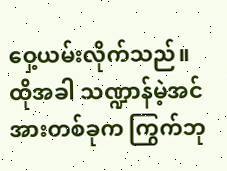ဝှေ့ယမ်းလိုက်သည်။ ထိုအခါ သဏ္ဍာန်မဲ့အင်အားတစ်ခုက ကြွက်ဘု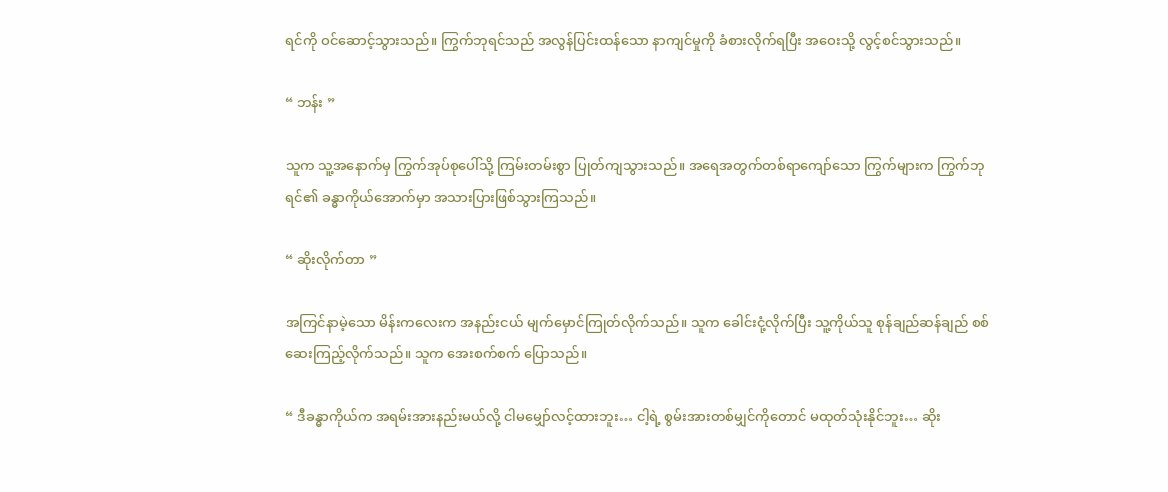ရင်ကို ဝင်ဆောင့်သွားသည်။ ကြွက်ဘုရင်သည် အလွန်ပြင်းထန်သော နာကျင်မှုကို ခံစားလိုက်ရပြီး အဝေးသို့ လွင့်စင်သွားသည်။

“ ဘန်း ”

သူက သူ့အနောက်မှ ကြွက်အုပ်စုပေါ်သို့ ကြမ်းတမ်းစွာ ပြုတ်ကျသွားသည်။ အရေအတွက်တစ်ရာကျော်သော ကြွက်များက ကြွက်ဘုရင်၏ ခန္ဓာကိုယ်အောက်မှာ အသားပြားဖြစ်သွားကြသည်။

“ ဆိုးလိုက်တာ ”

အကြင်နာမဲ့သော မိန်းကလေးက အနည်းငယ် မျက်မှောင်ကြုတ်လိုက်သည်။ သူက ခေါင်းငုံ့လိုက်ပြီး သူ့ကိုယ်သူ စုန်ချည်ဆန်ချည် စစ်ဆေးကြည့်လိုက်သည်။ သူက အေးစက်စက် ပြောသည်။

“ ဒီခန္ဓာကိုယ်က အရမ်းအားနည်းမယ်လို့ ငါမမျှော်လင့်ထားဘူး… ငါ့ရဲ့ စွမ်းအားတစ်မျှင်ကိုတောင် မထုတ်သုံးနိုင်ဘူး… ဆိုး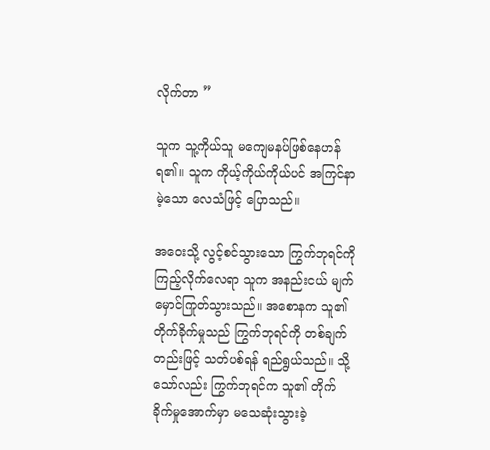လိုက်တာ ”

သူက သူ့ကိုယ်သူ မကျေမနပ်ဖြစ်နေဟန် ရ၏။ သူက ကိုယ့်ကိုယ်ကိုယ်ပင် အကြင်နာမဲ့သော လေသံဖြင့် ပြောသည်။

အဝေးသို့ လွင့်စင်သွားသော ကြွက်ဘုရင်ကို ကြည့်လိုက်လေရာ သူက အနည်းငယ် မျက်မှောင်ကြုတ်သွားသည်။ အစောနက သူ၏ တိုက်ခိုက်မှုသည် ကြွက်ဘုရင်ကို တစ်ချက်တည်းဖြင့် သတ်ပစ်ရန် ရည်ရွယ်သည်။ သို့သော်လည်း ကြွက်ဘုရင်က သူ၏ တိုက်ခိုက်မှုအောက်မှာ မသေဆုံးသွားခဲ့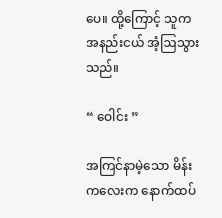ပေ။ ထို့ကြောင့် သူက အနည်းငယ် အံ့ဩသွားသည်။

“ ဝေါင်း ”

အကြင်နာမဲ့သော မိန်းကလေးက နောက်ထပ်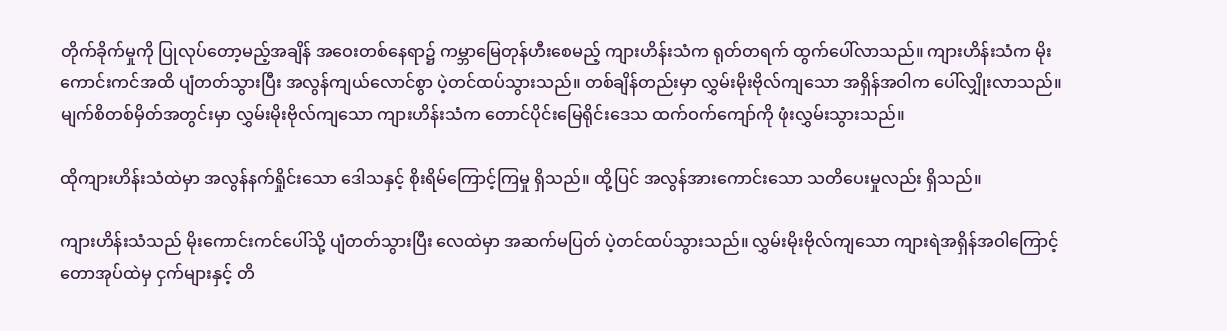တိုက်ခိုက်မှုကို ပြုလုပ်တော့မည့်အချိန် အဝေးတစ်နေရာ၌ ကမ္ဘာမြေတုန်ဟီးစေမည့် ကျားဟိန်းသံက ရုတ်တရက် ထွက်ပေါ်လာသည်။ ကျားဟိန်းသံက မိုးကောင်းကင်အထိ ပျံတတ်သွားပြီး အလွန်ကျယ်လောင်စွာ ပဲ့တင်ထပ်သွားသည်။ တစ်ချိန်တည်းမှာ လွှမ်းမိုးဗိုလ်ကျသော အရှိန်အဝါက ပေါ်လျှိုးလာသည်။ မျက်စိတစ်မှိတ်အတွင်းမှာ လွှမ်းမိုးဗိုလ်ကျသော ကျားဟိန်းသံက တောင်ပိုင်းမြေရိုင်းဒေသ ထက်ဝက်ကျော်ကို ဖုံးလွှမ်းသွားသည်။

ထိုကျားဟိန်းသံထဲမှာ အလွန်နက်ရှိုင်းသော ဒေါသနှင့် စိုးရိမ်ကြောင့်ကြမှု ရှိသည်။ ထို့ပြင် အလွန်အားကောင်းသော သတိပေးမှုလည်း ရှိသည်။

ကျားဟိန်းသံသည် မိုးကောင်းကင်ပေါ်သို့ ပျံတတ်သွားပြီး လေထဲမှာ အဆက်မပြတ် ပဲ့တင်ထပ်သွားသည်။ လွှမ်းမိုးဗိုလ်ကျသော ကျားရဲအရှိန်အဝါကြောင့် တောအုပ်ထဲမှ ငှက်များနှင့် တိ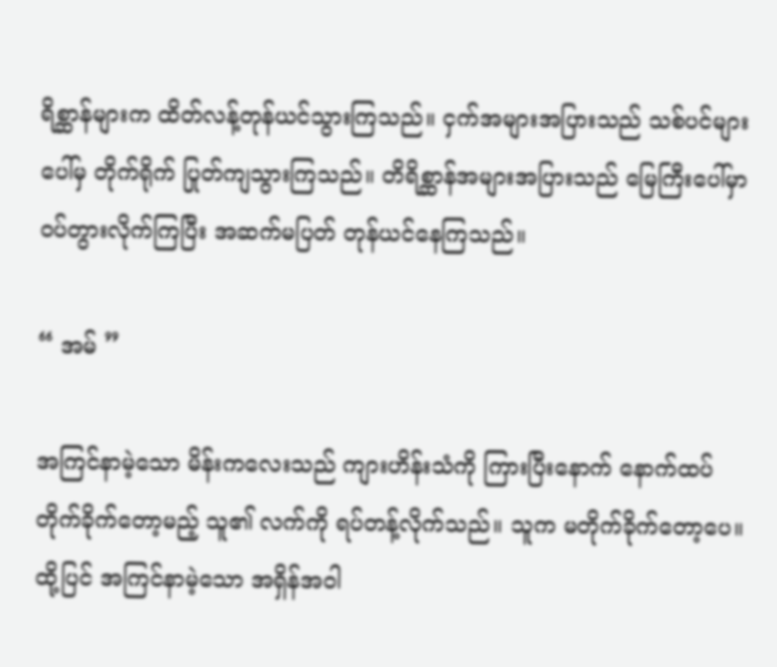ရိစ္ဆာန်များက ထိတ်လန့်တုန်ယင်သွားကြသည်။ ငှက်အများအပြားသည် သစ်ပင်များပေါ်မှ တိုက်ရိုက် ပြုတ်ကျသွားကြသည်။ တိရိစ္ဆာန်အများအပြားသည် မြေကြီးပေါ်မှာ ဝပ်တွားလိုက်ကြပြီး အဆက်မပြတ် တုန်ယင်နေကြသည်။

“ အမ် ”

အကြင်နာမဲ့သော မိန်းကလေးသည် ကျားဟိန်းသံကို ကြားပြီးနောက် နောက်ထပ် တိုက်ခိုက်တော့မည့် သူ၏ လက်ကို ရပ်တန့်လိုက်သည်။ သူက မတိုက်ခိုက်တော့ပေ။ ထို့ပြင် အကြင်နာမဲ့သော အရှိန်အဝါ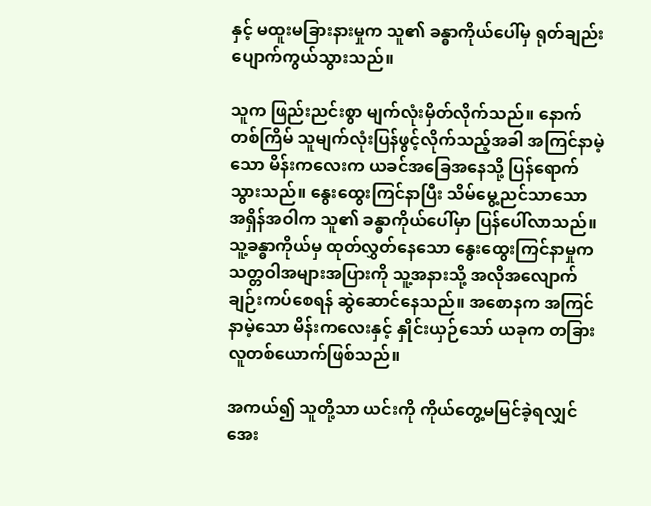နှင့် မထူးမခြားနားမှုက သူ၏ ခန္ဓာကိုယ်ပေါ်မှ ရုတ်ချည်း ပျောက်ကွယ်သွားသည်။

သူက ဖြည်းညင်းစွာ မျက်လုံးမှိတ်လိုက်သည်။ နောက်တစ်ကြိမ် သူမျက်လုံးပြန်ဖွင့်လိုက်သည့်အခါ အကြင်နာမဲ့သော မိန်းကလေးက ယခင်အခြေအနေသို့ ပြန်ရောက်သွားသည်။ နွေးထွေးကြင်နာပြီး သိမ်မွေ့ညင်သာသော အရှိန်အဝါက သူ၏ ခန္ဓာကိုယ်ပေါ်မှာ ပြန်ပေါ်လာသည်။ သူ့ခန္ဓာကိုယ်မှ ထုတ်လွှတ်နေသော နွေးထွေးကြင်နာမှုက သတ္တဝါအများအပြားကို သူ့အနားသို့ အလိုအလျောက် ချဉ်းကပ်စေရန် ဆွဲဆောင်နေသည်။ အစောနက အကြင်နာမဲ့သော မိန်းကလေးနှင့် နှိုင်းယှဉ်သော် ယခုက တခြားလူတစ်ယောက်ဖြစ်သည်။

အကယ်၍ သူတို့သာ ယင်းကို ကိုယ်တွေ့မမြင်ခဲ့ရလျှင် အေး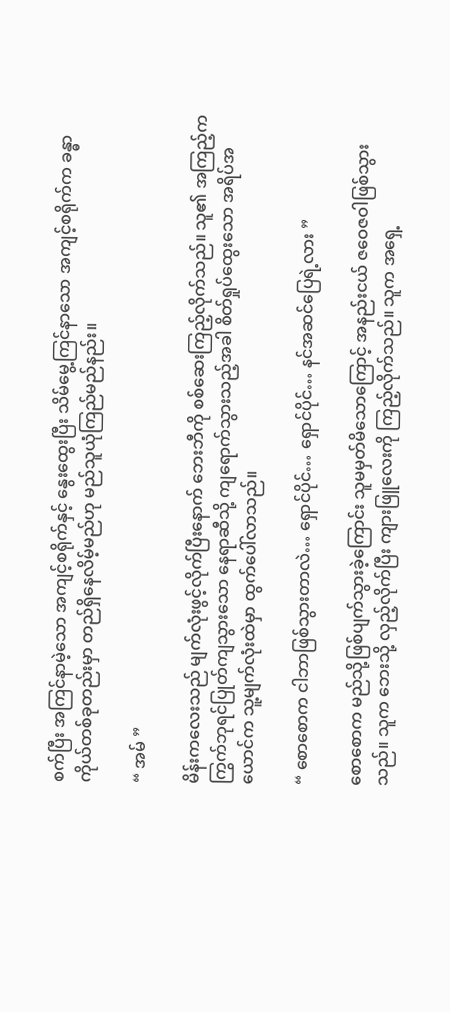စက်ပြီး အကြင်နာမဲ့သော အကျင့်စရိုက်နှင့် နွေးထွေးပြီး သိမ်မွေ့ကြင်နာသော အကျင့်စရိုက်က ခန္ဓာကိုယ်တစ်ခုတည်းမှာ တည်ရှိနေလိမ့်မည်ဟု မည်သူယုံကြည်မည်နည်း။

“ အမ် ”

မိန်းကလေးသည် မျက်လုံးဖွင့်လိုက်ပြီးနောက် ဘေးဘီကို စစ်ဆေးကြည့်လိုက်သည်။ သူ၏ အကြည့်က ကြွက်ဘုရင်ပြုတ်ကျသွားသော နေရာဆီသို့ ကျရောက်သွားသည့်အခါ စိတ်ရှုပ်ထွေးသော အရိပ်အယောင်က သူ့မျက်လုံးထဲမှာ ထွက်ပေါ်လာသည်။

“ စောစောက ငါဘာဖြစ်သွားတာလဲ… ရှောင်ပိုင်… ရှောင်ပိုင်… နင်အဆင်ပြေရဲ့လား ”

စောစောက မည်သို့ဖြစ်ပျက်သွားခဲ့ကြောင်း သူမမှတ်မိသောကြောင့် အနည်းငယ် ဇဝေဇဝါဖြစ်သွားသည်။ သူက ဘေးသို့ လှည့်လိုက်ပြီး ကျားဖြူလေးကို ကြည့်လိုက်သည်။ သူက အရှေ့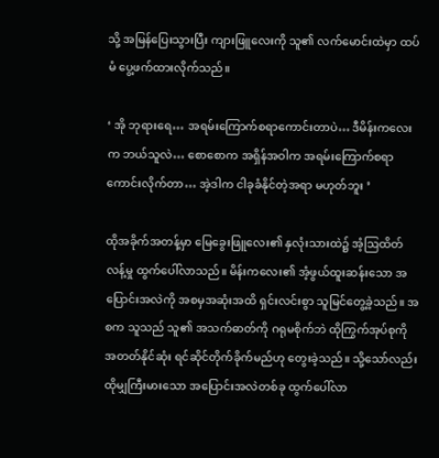သို့ အမြန်ပြေးသွားပြီး ကျားဖြူလေးကို သူ၏ လက်မောင်းထဲမှာ ထပ်မံ ပွေ့ဖက်ထားလိုက်သည်။

‘ အို ဘုရားရေ… အရမ်းကြောက်စရာကောင်းတာပဲ… ဒီမိန်းကလေးက ဘယ်သူလဲ… စောစောက အရှိန်အဝါက အရမ်းကြောက်စရာကောင်းလိုက်တာ… အဲ့ဒါက ငါခုခံနိုင်တဲ့အရာ မဟုတ်ဘူး ’

ထိုအခိုက်အတန့်မှာ မြေခွေးဖြူလေး၏ နှလုံးသားထဲ၌ အံ့ဩထိတ်လန့်မှု ထွက်ပေါ်လာသည်။ မိန်းကလေး၏ အံ့ဖွယ်ထူးဆန်းသော အပြောင်းအလဲကို အစမှအဆုံးအထိ ရှင်းလင်းစွာ သူမြင်တွေ့ခဲ့သည်။ အစက သူသည် သူ၏ အသက်ဓာတ်ကို ဂရုမစိုက်ဘဲ ထိုကြွက်အုပ်စုကို အတတ်နိုင်ဆုံး ရင်ဆိုင်တိုက်ခိုက်မည်ဟု တွေးခဲ့သည်။ သို့သော်လည်း ထိုမျှကြီးမားသော အပြောင်းအလဲတစ်ခု ထွက်ပေါ်လာ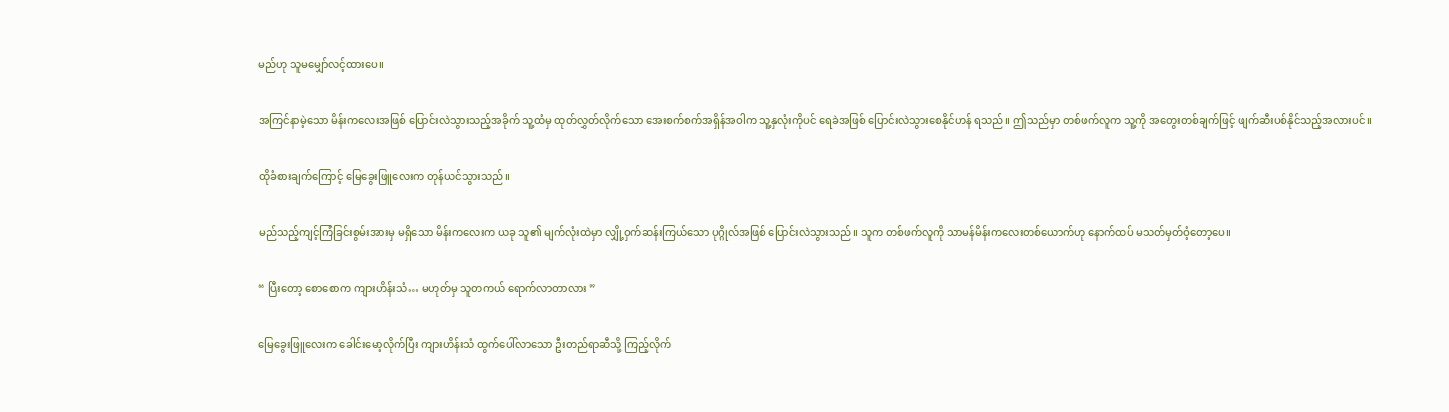မည်ဟု သူမမျှော်လင့်ထားပေ။

အကြင်နာမဲ့သော မိန်းကလေးအဖြစ် ပြောင်းလဲသွားသည့်အခိုက် သူ့ထံမှ ထုတ်လွှတ်လိုက်သော အေးစက်စက်အရှိန်အဝါက သူ့နှလုံးကိုပင် ရေခဲအဖြစ် ပြောင်းလဲသွားစေနိုင်ဟန် ရသည်။ ဤသည်မှာ တစ်ဖက်လူက သူ့ကို အတွေးတစ်ချက်ဖြင့် ဖျက်ဆီးပစ်နိုင်သည့်အလားပင်။

ထိုခံစားချက်ကြောင့် မြေခွေးဖြူလေးက တုန်ယင်သွားသည်။

မည်သည့်ကျင့်ကြံခြင်းစွမ်းအားမှ မရှိသော မိန်းကလေးက ယခု သူ၏ မျက်လုံးထဲမှာ လျှို့ဝှက်ဆန်းကြယ်သော ပုဂ္ဂိုလ်အဖြစ် ပြောင်းလဲသွားသည်။ သူက တစ်ဖက်လူကို သာမန်မိန်းကလေးတစ်ယောက်ဟု နောက်ထပ် မသတ်မှတ်ဝံ့တော့ပေ။

“ ပြီးတော့ စောစောက ကျားဟိန်းသံ… မဟုတ်မှ သူတကယ် ရောက်လာတာလား ”

မြေခွေးဖြူလေးက ခေါင်းမော့လိုက်ပြီး ကျားဟိန်းသံ ထွက်ပေါ်လာသော ဦးတည်ရာဆီသို့ ကြည့်လိုက်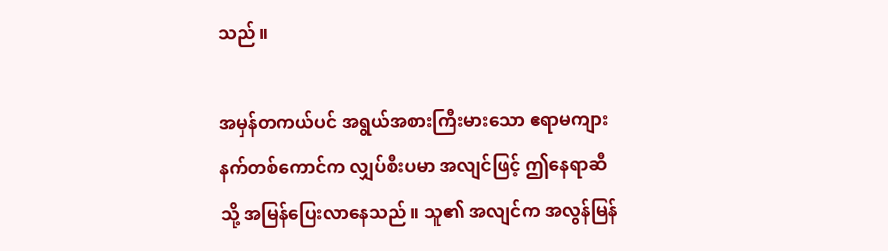သည်။

အမှန်တကယ်ပင် အရွယ်အစားကြီးမားသော ဧရာမကျားနက်တစ်ကောင်က လျှပ်စီးပမာ အလျင်ဖြင့် ဤနေရာဆီသို့ အမြန်ပြေးလာနေသည်။ သူ၏ အလျင်က အလွန်မြန်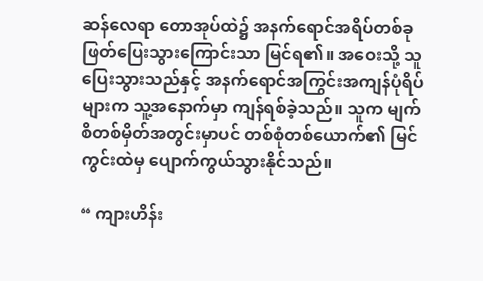ဆန်လေရာ တောအုပ်ထဲ၌ အနက်ရောင်အရိပ်တစ်ခု ဖြတ်ပြေးသွားကြောင်းသာ မြင်ရ၏။ အဝေးသို့ သူပြေးသွားသည်နှင့် အနက်ရောင်အကြွင်းအကျန်ပုံရိပ်များက သူ့အနောက်မှာ ကျန်ရစ်ခဲ့သည်။ သူက မျက်စိတစ်မှိတ်အတွင်းမှာပင် တစ်စုံတစ်ယောက်၏ မြင်ကွင်းထဲမှ ပျောက်ကွယ်သွားနိုင်သည်။

“ ကျားဟိန်း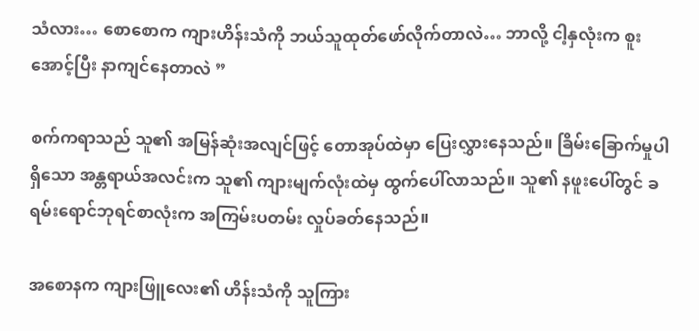သံလား… စောစောက ကျားဟိန်းသံကို ဘယ်သူထုတ်ဖော်လိုက်တာလဲ… ဘာလို့ ငါ့နှလုံးက စူးအောင့်ပြီး နာကျင်နေတာလဲ ”

စက်ကရာသည် သူ၏ အမြန်ဆုံးအလျင်ဖြင့် တောအုပ်ထဲမှာ ပြေးလွှားနေသည်။ ခြိမ်းခြောက်မှုပါရှိသော အန္တရာယ်အလင်းက သူ၏ ကျားမျက်လုံးထဲမှ ထွက်ပေါ်လာသည်။ သူ၏ နဖူးပေါ်တွင် ခရမ်းရောင်ဘုရင်စာလုံးက အကြမ်းပတမ်း လှုပ်ခတ်နေသည်။

အစောနက ကျားဖြူလေး၏ ဟိန်းသံကို သူကြား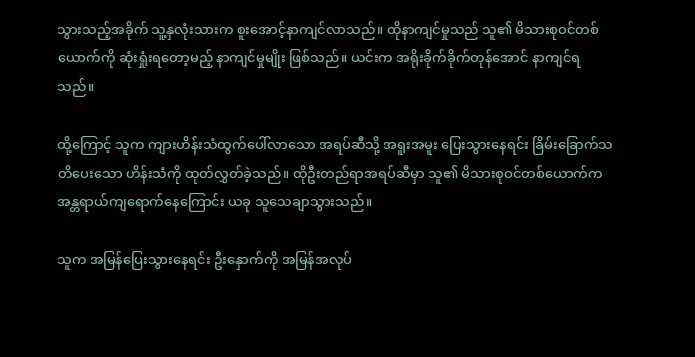သွားသည့်အခိုက် သူ့နှလုံးသားက စူးအောင့်နာကျင်လာသည်။ ထိုနာကျင်မှုသည် သူ၏ မိသားစုဝင်တစ်ယောက်ကို ဆုံးရှုံးရတော့မည့် နာကျင်မှုမျိုး ဖြစ်သည်။ ယင်းက အရိုးခိုက်ခိုက်တုန်အောင် နာကျင်ရသည်။

ထို့ကြောင့် သူက ကျားဟိန်းသံထွက်ပေါ်လာသော အရပ်ဆီသို့ အရူးအမူး ပြေးသွားနေရင်း ခြိမ်းခြောက်သတိပေးသော ဟိန်းသံကို ထုတ်လွှတ်ခဲ့သည်။ ထိုဦးတည်ရာအရပ်ဆီမှာ သူ၏ မိသားစုဝင်တစ်ယောက်က အန္တရာယ်ကျရောက်နေကြောင်း ယခု သူသေချာသွားသည်။

သူက အမြန်ပြေးသွားနေရင်း ဦးနှောက်ကို အမြန်အလုပ်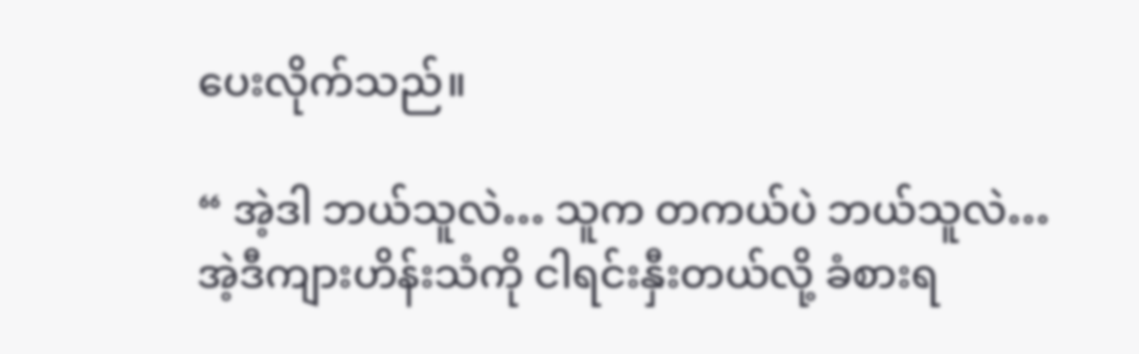ပေးလိုက်သည်။

“ အဲ့ဒါ ဘယ်သူလဲ… သူက တကယ်ပဲ ဘယ်သူလဲ… အဲ့ဒီကျားဟိန်းသံကို ငါရင်းနှီးတယ်လို့ ခံစားရ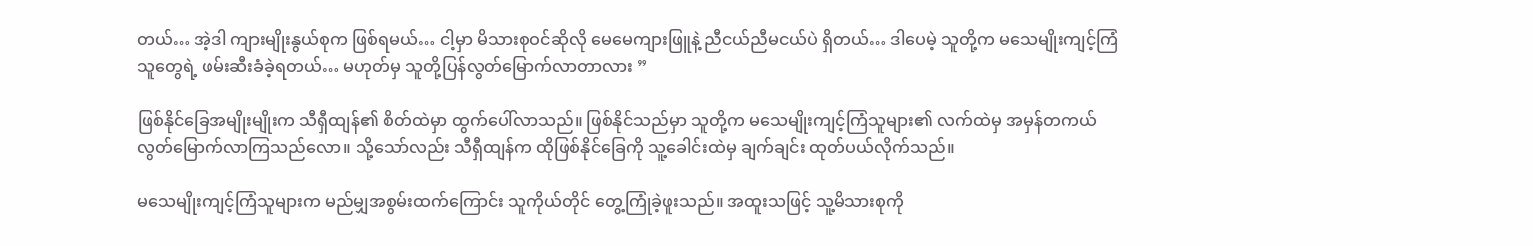တယ်… အဲ့ဒါ ကျားမျိုးနွယ်စုက ဖြစ်ရမယ်… ငါ့မှာ မိသားစုဝင်ဆိုလို မေမေကျားဖြူနဲ့ ညီငယ်ညီမငယ်ပဲ ရှိတယ်… ဒါပေမဲ့ သူတို့က မသေမျိုးကျင့်ကြံသူတွေရဲ့ ဖမ်းဆီးခံခဲ့ရတယ်… မဟုတ်မှ သူတို့ပြန်လွတ်မြောက်လာတာလား ”

ဖြစ်နိုင်ခြေအမျိုးမျိုးက သီရှီထျန်၏ စိတ်ထဲမှာ ထွက်ပေါ်လာသည်။ ဖြစ်နိုင်သည်မှာ သူတို့က မသေမျိုးကျင့်ကြံသူများ၏ လက်ထဲမှ အမှန်တကယ် လွတ်မြောက်လာကြသည်လော။ သို့သော်လည်း သီရှီထျန်က ထိုဖြစ်နိုင်ခြေကို သူ့ခေါင်းထဲမှ ချက်ချင်း ထုတ်ပယ်လိုက်သည်။

မသေမျိုးကျင့်ကြံသူများက မည်မျှအစွမ်းထက်ကြောင်း သူကိုယ်တိုင် တွေ့ကြုံခဲ့ဖူးသည်။ အထူးသဖြင့် သူ့မိသားစုကို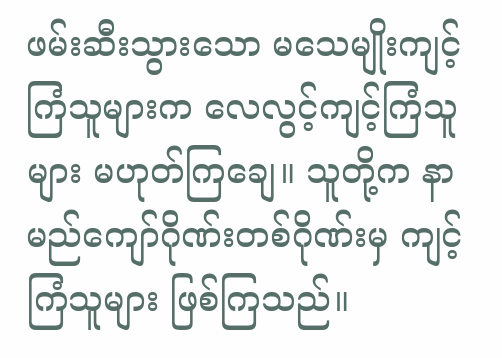ဖမ်းဆီးသွားသော မသေမျိုးကျင့်ကြံသူများက လေလွင့်ကျင့်ကြံသူများ မဟုတ်ကြချေ။ သူတို့က နာမည်ကျော်ဂိုဏ်းတစ်ဂိုဏ်းမှ ကျင့်ကြံသူများ ဖြစ်ကြသည်။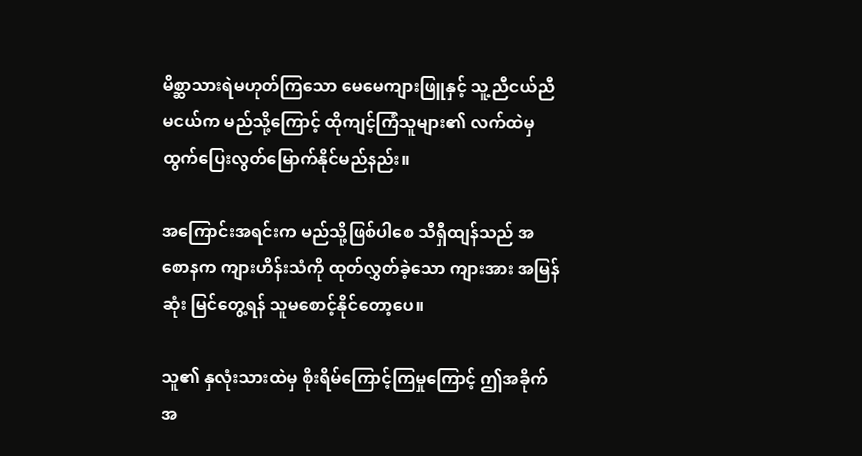မိစ္ဆာသားရဲမဟုတ်ကြသော မေမေကျားဖြူနှင့် သူ့ညီငယ်ညီမငယ်က မည်သို့ကြောင့် ထိုကျင့်ကြံသူများ၏ လက်ထဲမှ ထွက်ပြေးလွတ်မြောက်နိုင်မည်နည်း။

အကြောင်းအရင်းက မည်သို့ဖြစ်ပါစေ သီရှီထျန်သည် အစောနက ကျားဟိန်းသံကို ထုတ်လွှတ်ခဲ့သော ကျားအား အမြန်ဆုံး မြင်တွေ့ရန် သူမစောင့်နိုင်တော့ပေ။

သူ၏ နှလုံးသားထဲမှ စိုးရိမ်ကြောင့်ကြမှုကြောင့် ဤအခိုက်အ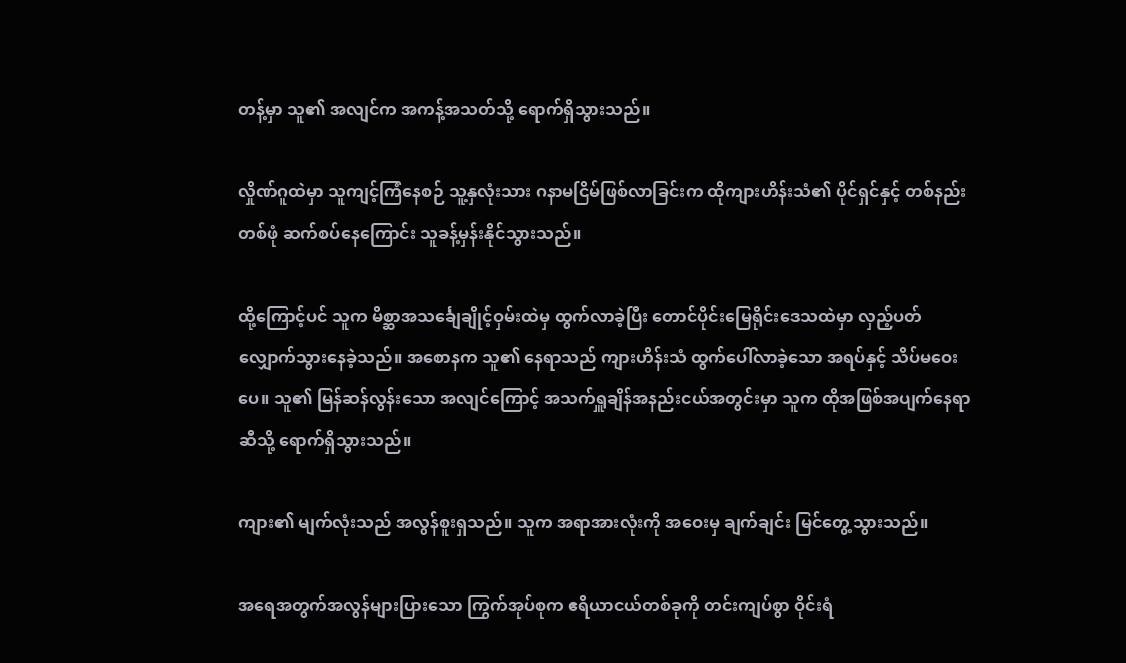တန့်မှာ သူ၏ အလျင်က အကန့်အသတ်သို့ ရောက်ရှိသွားသည်။

လှိုဏ်ဂူထဲမှာ သူကျင့်ကြံနေစဉ် သူ့နှလုံးသား ဂနာမငြိမ်ဖြစ်လာခြင်းက ထိုကျားဟိန်းသံ၏ ပိုင်ရှင်နှင့် တစ်နည်းတစ်ဖုံ ဆက်စပ်နေကြောင်း သူခန့်မှန်းနိုင်သွားသည်။

ထို့ကြောင့်ပင် သူက မိစ္ဆာအသင်္ချေချိုင့်ဝှမ်းထဲမှ ထွက်လာခဲ့ပြီး တောင်ပိုင်းမြေရိုင်းဒေသထဲမှာ လှည့်ပတ်လျှောက်သွားနေခဲ့သည်။ အစောနက သူ၏ နေရာသည် ကျားဟိန်းသံ ထွက်ပေါ်လာခဲ့သော အရပ်နှင့် သိပ်မဝေးပေ။ သူ၏ မြန်ဆန်လွန်းသော အလျင်ကြောင့် အသက်ရှူချိန်အနည်းငယ်အတွင်းမှာ သူက ထိုအဖြစ်အပျက်နေရာဆီသို့ ရောက်ရှိသွားသည်။

ကျား၏ မျက်လုံးသည် အလွန်စူးရှသည်။ သူက အရာအားလုံးကို အဝေးမှ ချက်ချင်း မြင်တွေ့သွားသည်။

အရေအတွက်အလွန်များပြားသော ကြွက်အုပ်စုက ဧရိယာငယ်တစ်ခုကို တင်းကျပ်စွာ ဝိုင်းရံ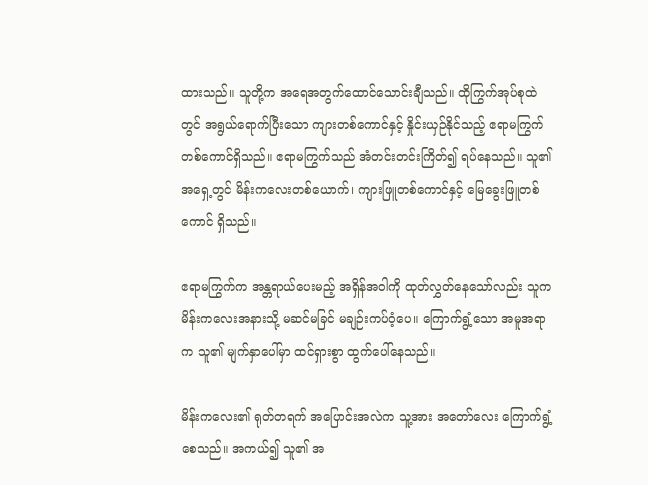ထားသည်။ သူတို့က အရေအတွက်ထောင်သောင်းချီသည်။ ထိုကြွက်အုပ်စုထဲတွင် အရွယ်ရောက်ပြီးသော ကျားတစ်ကောင်နှင့် နှိုင်းယှဉ်နိုင်သည့် ဧရာမကြွက်တစ်ကောင်ရှိသည်။ ဧရာမကြွက်သည် အံတင်းတင်းကြိတ်၍ ရပ်နေသည်။ သူ၏ အရှေ့တွင် မိန်းကလေးတစ်ယောက်၊ ကျားဖြူတစ်ကောင်နှင့် မြေခွေးဖြူတစ်ကောင် ရှိသည်။

ဧရာမကြွက်က အန္တရာယ်ပေးမည့် အရှိန်အဝါကို ထုတ်လွှတ်နေသော်လည်း သူက မိန်းကလေးအနားသို့ မဆင်မခြင် မချဉ်းကပ်ဝံ့ပေ။ ကြောက်ရွံ့သော အမူအရာက သူ၏ မျက်နှာပေါ်မှာ ထင်ရှားစွာ ထွက်ပေါ်နေသည်။

မိန်းကလေး၏ ရုတ်တရက် အပြောင်းအလဲက သူ့အား အတော်လေး ကြောက်ရွံ့စေသည်။ အကယ်၍ သူ၏ အ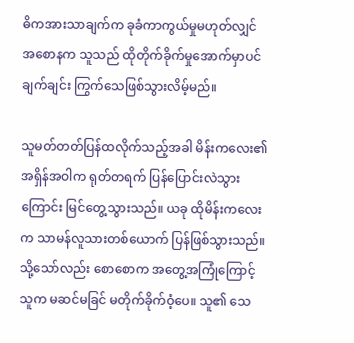ဓိကအားသာချက်က ခုခံကာကွယ်မှုမဟုတ်လျှင် အစောနက သူသည် ထိုတိုက်ခိုက်မှုအောက်မှာပင် ချက်ချင်း ကြွက်သေဖြစ်သွားလိမ့်မည်။

သူမတ်တတ်ပြန်ထလိုက်သည့်အခါ မိန်းကလေး၏ အရှိန်အဝါက ရုတ်တရက် ပြန်ပြောင်းလဲသွားကြောင်း မြင်တွေ့သွားသည်။ ယခု ထိုမိန်းကလေးက သာမန်လူသားတစ်ယောက် ပြန်ဖြစ်သွားသည်။ သို့သော်လည်း စောစောက အတွေ့အကြုံကြောင့် သူက မဆင်မခြင် မတိုက်ခိုက်ဝံ့ပေ။ သူ၏ သေ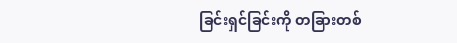ခြင်းရှင်ခြင်းကို တခြားတစ်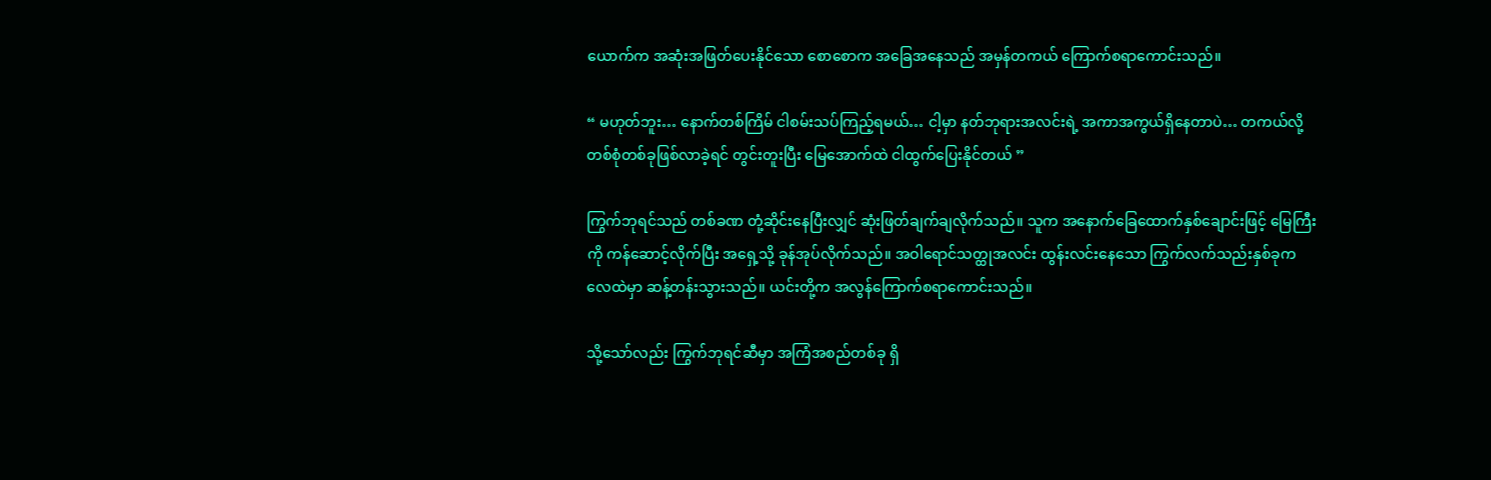ယောက်က အဆုံးအဖြတ်ပေးနိုင်သော စောစောက အခြေအနေသည် အမှန်တကယ် ကြောက်စရာကောင်းသည်။

“ မဟုတ်ဘူး… နောက်တစ်ကြိမ် ငါစမ်းသပ်ကြည့်ရမယ်… ငါ့မှာ နတ်ဘုရားအလင်းရဲ့ အကာအကွယ်ရှိနေတာပဲ… တကယ်လို့ တစ်စုံတစ်ခုဖြစ်လာခဲ့ရင် တွင်းတူးပြီး မြေအောက်ထဲ ငါထွက်ပြေးနိုင်တယ် ”

ကြွက်ဘုရင်သည် တစ်ခဏ တုံ့ဆိုင်းနေပြီးလျှင် ဆုံးဖြတ်ချက်ချလိုက်သည်။ သူက အနောက်ခြေထောက်နှစ်ချောင်းဖြင့် မြေကြီးကို ကန်ဆောင့်လိုက်ပြီး အရှေ့သို့ ခုန်အုပ်လိုက်သည်။ အဝါရောင်သတ္ထုအလင်း ထွန်းလင်းနေသော ကြွက်လက်သည်းနှစ်ခုက လေထဲမှာ ဆန့်တန်းသွားသည်။ ယင်းတို့က အလွန်ကြောက်စရာကောင်းသည်။

သို့သော်လည်း ကြွက်ဘုရင်ဆီမှာ အကြံအစည်တစ်ခု ရှိ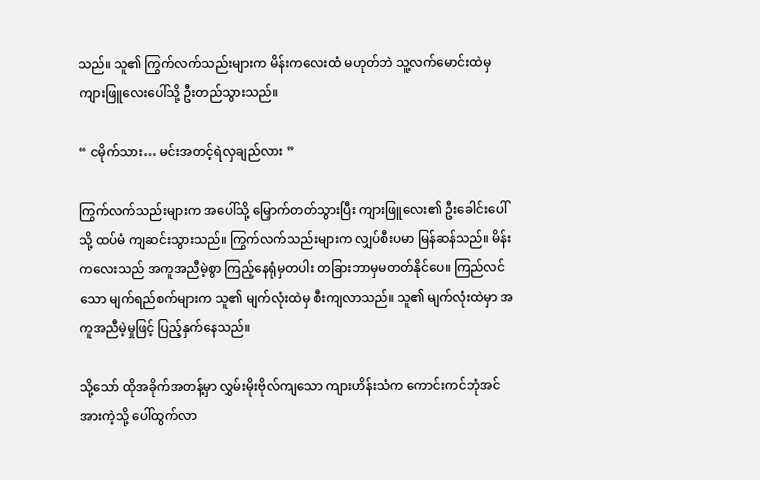သည်။ သူ၏ ကြွက်လက်သည်းများက မိန်းကလေးထံ မဟုတ်ဘဲ သူ့လက်မောင်းထဲမှ ကျားဖြူလေးပေါ်သို့ ဦးတည်သွားသည်။

“ ငမိုက်သား… မင်းအတင့်ရဲလှချည်လား ”

ကြွက်လက်သည်းများက အပေါ်သို့ မြှောက်တတ်သွားပြီး ကျားဖြူလေး၏ ဦးခေါင်းပေါ်သို့ ထပ်မံ ကျဆင်းသွားသည်။ ကြွက်လက်သည်းများက လျှပ်စီးပမာ မြန်ဆန်သည်။ မိန်းကလေးသည် အကူအညီမဲ့စွာ ကြည့်နေရုံမှတပါး တခြားဘာမှမတတ်နိုင်ပေ။ ကြည်လင်သော မျက်ရည်စက်များက သူ၏ မျက်လုံးထဲမှ စီးကျလာသည်။ သူ၏ မျက်လုံးထဲမှာ အကူအညီမဲ့မှုဖြင့် ပြည့်နှက်နေသည်။

သို့သော် ထိုအခိုက်အတန့်မှာ လွှမ်းမိုးဗိုလ်ကျသော ကျားဟိန်းသံက ကောင်းကင်ဘုံအင်အားကဲ့သို့ ပေါ်ထွက်လာ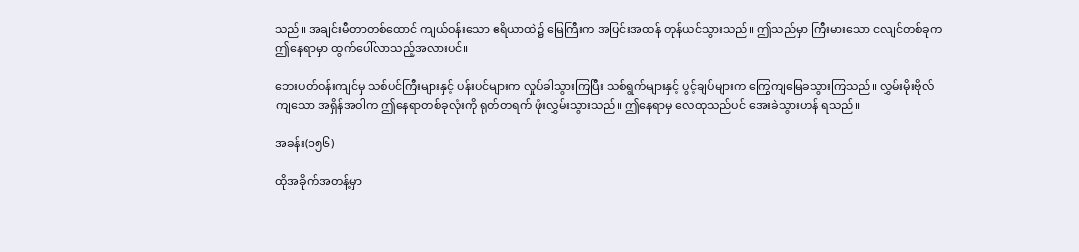သည်။ အချင်းမီတာတစ်ထောင် ကျယ်ဝန်းသော ဧရိယာထဲ၌ မြေကြီးက အပြင်းအထန် တုန်ယင်သွားသည်။ ဤသည်မှာ ကြီးမားသော ငလျင်တစ်ခုက ဤနေရာမှာ ထွက်ပေါ်လာသည့်အလားပင်။

ဘေးပတ်ဝန်းကျင်မှ သစ်ပင်ကြီးများနှင့် ပန်းပင်များက လှုပ်ခါသွားကြပြီး သစ်ရွက်များနှင့် ပွင့်ချပ်များက ကြွေကျမြေခသွားကြသည်။ လွှမ်းမိုးဗိုလ်ကျသော အရှိန်အဝါက ဤနေရာတစ်ခုလုံးကို ရုတ်တရက် ဖုံးလွှမ်းသွားသည်။ ဤနေရာမှ လေထုသည်ပင် အေးခဲသွားဟန် ရသည်။

အခန်း(၁၅၆)

ထိုအခိုက်အတန့်မှာ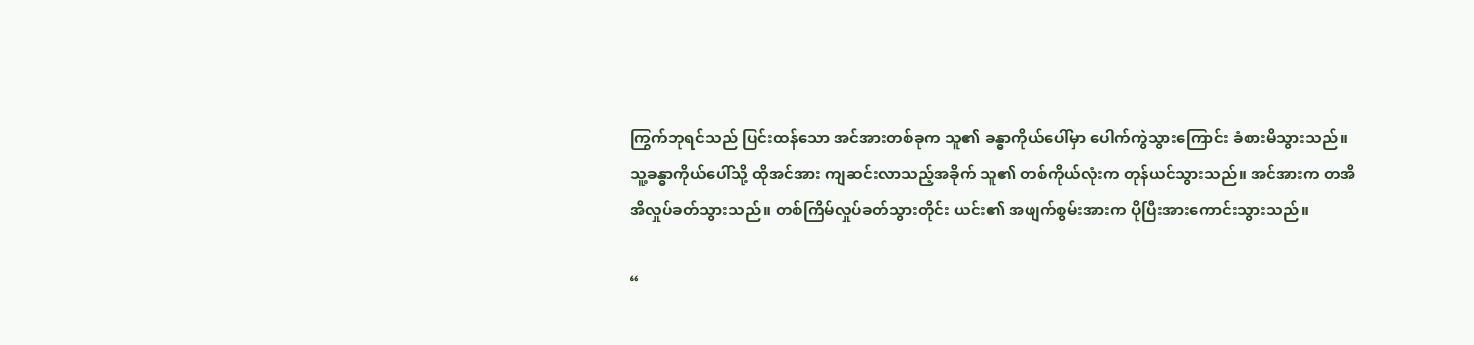ကြွက်ဘုရင်သည် ပြင်းထန်သော အင်အားတစ်ခုက သူ၏ ခန္ဓာကိုယ်ပေါ်မှာ ပေါက်ကွဲသွားကြောင်း ခံစားမိသွားသည်။ သူ့ခန္ဓာကိုယ်ပေါ်သို့ ထိုအင်အား ကျဆင်းလာသည့်အခိုက် သူ၏ တစ်ကိုယ်လုံးက တုန်ယင်သွားသည်။ အင်အားက တအိအိလှုပ်ခတ်သွားသည်။ တစ်ကြိမ်လှုပ်ခတ်သွားတိုင်း ယင်း၏ အဖျက်စွမ်းအားက ပိုပြီးအားကောင်းသွားသည်။

“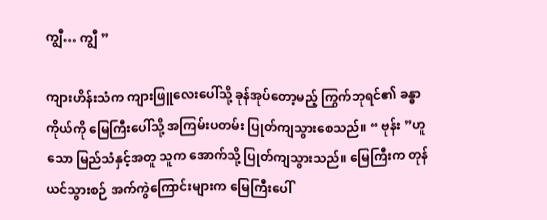ကျွီ… ကျွီ ”

ကျားဟိန်းသံက ကျားဖြူလေးပေါ်သို့ ခုန်အုပ်တော့မည့် ကြွက်ဘုရင်၏ ခန္ဓာကိုယ်ကို မြေကြီးပေါ်သို့ အကြမ်းပတမ်း ပြုတ်ကျသွားစေသည်။ “ ဗုန်း ”ဟူသော မြည်သံနှင့်အတူ သူက အောက်သို့ ပြုတ်ကျသွားသည်။ မြေကြီးက တုန်ယင်သွားစဉ် အက်ကွဲကြောင်းများက မြေကြီးပေါ်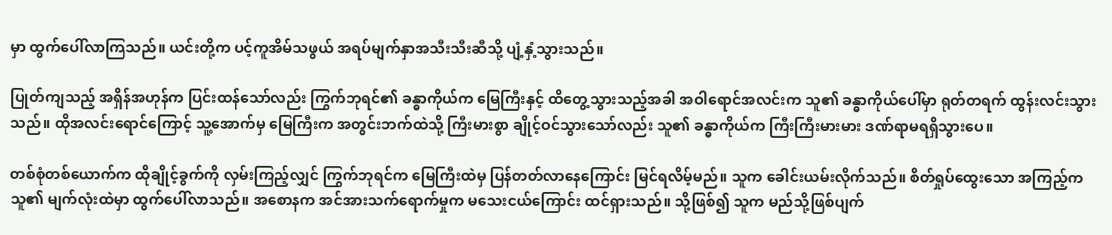မှာ ထွက်ပေါ်လာကြသည်။ ယင်းတို့က ပင့်ကူအိမ်သဖွယ် အရပ်မျက်နှာအသီးသီးဆီသို့ ပျံ့နှံ့သွားသည်။

ပြုတ်ကျသည့် အရှိန်အဟုန်က ပြင်းထန်သော်လည်း ကြွက်ဘုရင်၏ ခန္ဓာကိုယ်က မြေကြီးနှင့် ထိတွေ့သွားသည့်အခါ အဝါရောင်အလင်းက သူ၏ ခန္ဓာကိုယ်ပေါ်မှာ ရုတ်တရက် ထွန်းလင်းသွားသည်။ ထိုအလင်းရောင်ကြောင့် သူ့အောက်မှ မြေကြီးက အတွင်းဘက်ထဲသို့ ကြီးမားစွာ ချိုင့်ဝင်သွားသော်လည်း သူ၏ ခန္ဓာကိုယ်က ကြီးကြီးမားမား ဒဏ်ရာမရရှိသွားပေ။

တစ်စုံတစ်ယောက်က ထိုချိုင့်ခွက်ကို လှမ်းကြည့်လျှင် ကြွက်ဘုရင်က မြေကြီးထဲမှ ပြန်တတ်လာနေကြောင်း မြင်ရလိမ့်မည်။ သူက ခေါင်းယမ်းလိုက်သည်။ စိတ်ရှုပ်ထွေးသော အကြည့်က သူ၏ မျက်လုံးထဲမှာ ထွက်ပေါ်လာသည်။ အစောနက အင်အားသက်ရောက်မှုက မသေးငယ်ကြောင်း ထင်ရှားသည်။ သို့ဖြစ်၍ သူက မည်သို့ဖြစ်ပျက်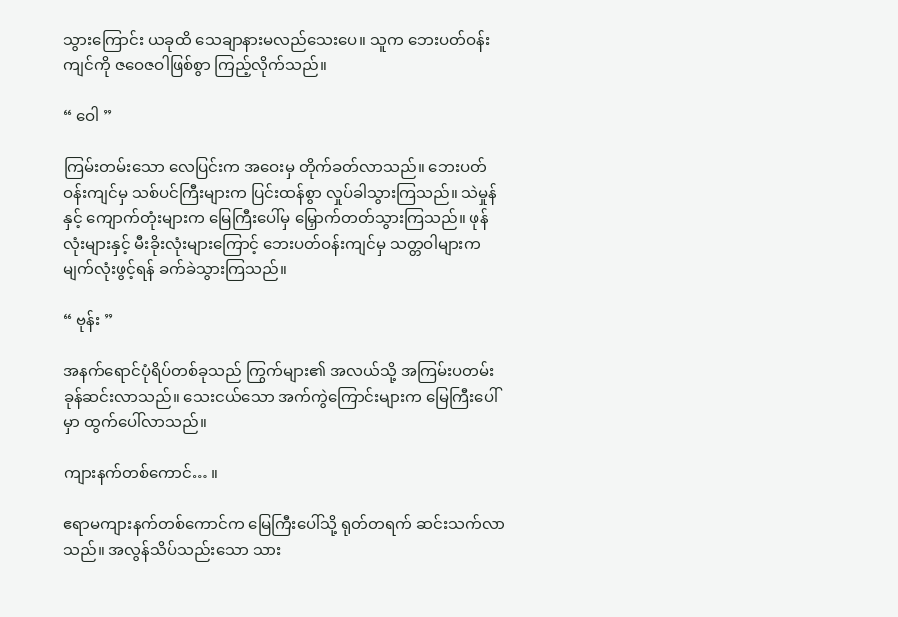သွားကြောင်း ယခုထိ သေချာနားမလည်သေးပေ။ သူက ဘေးပတ်ဝန်းကျင်ကို ဇဝေဇဝါဖြစ်စွာ ကြည့်လိုက်သည်။

“ ဝေါ ”

ကြမ်းတမ်းသော လေပြင်းက အဝေးမှ တိုက်ခတ်လာသည်။ ဘေးပတ်ဝန်းကျင်မှ သစ်ပင်ကြီးများက ပြင်းထန်စွာ လှုပ်ခါသွားကြသည်။ သဲမှုန်နှင့် ကျောက်တုံးများက မြေကြီးပေါ်မှ မြှောက်တတ်သွားကြသည်။ ဖုန်လုံးများနှင့် မီးခိုးလုံးများကြောင့် ဘေးပတ်ဝန်းကျင်မှ သတ္တဝါများက မျက်လုံးဖွင့်ရန် ခက်ခဲသွားကြသည်။

“ ဗုန်း ”

အနက်ရောင်ပုံရိပ်တစ်ခုသည် ကြွက်များ၏ အလယ်သို့ အကြမ်းပတမ်း ခုန်ဆင်းလာသည်။ သေးငယ်သော အက်ကွဲကြောင်းများက မြေကြီးပေါ်မှာ ထွက်ပေါ်လာသည်။

ကျားနက်တစ်ကောင်… ။

ဧရာမကျားနက်တစ်ကောင်က မြေကြီးပေါ်သို့ ရုတ်တရက် ဆင်းသက်လာသည်။ အလွန်သိပ်သည်းသော သား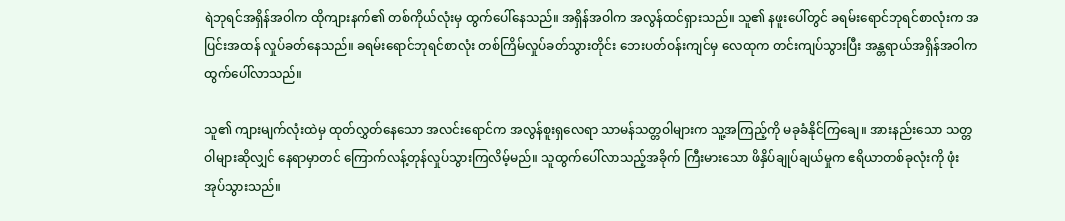ရဲဘုရင်အရှိန်အဝါက ထိုကျားနက်၏ တစ်ကိုယ်လုံးမှ ထွက်ပေါ်နေသည်။ အရှိန်အဝါက အလွန်ထင်ရှားသည်။ သူ၏ နဖူးပေါ်တွင် ခရမ်းရောင်ဘုရင်စာလုံးက အပြင်းအထန် လှုပ်ခတ်နေသည်။ ခရမ်းရောင်ဘုရင်စာလုံး တစ်ကြိမ်လှုပ်ခတ်သွားတိုင်း ဘေးပတ်ဝန်းကျင်မှ လေထုက တင်းကျပ်သွားပြီး အန္တရာယ်အရှိန်အဝါက ထွက်ပေါ်လာသည်။

သူ၏ ကျားမျက်လုံးထဲမှ ထုတ်လွှတ်နေသော အလင်းရောင်က အလွန်စူးရှလေရာ သာမန်သတ္တဝါများက သူ့အကြည့်ကို မခုခံနိုင်ကြချေ။ အားနည်းသော သတ္တဝါများဆိုလျှင် နေရာမှာတင် ကြောက်လန့်တုန်လှုပ်သွားကြလိမ့်မည်။ သူထွက်ပေါ်လာသည့်အခိုက် ကြီးမားသော ဖိနှိပ်ချုပ်ချယ်မှုက ဧရိယာတစ်ခုလုံးကို ဖုံးအုပ်သွားသည်။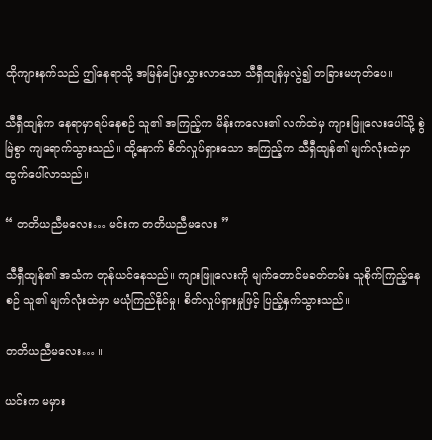ထိုကျားနက်သည် ဤနေရာသို့ အမြန်ပြေးလွှားလာသော သီရှီထျန်မှလွဲ၍ တခြားမဟုတ်ပေ။

သီရှီထျန်က နေရာမှာရပ်နေစဉ် သူ၏ အကြည့်က မိန်းကလေး၏ လက်ထဲမှ ကျားဖြူလေးပေါ်သို့ စွဲမြဲစွာ ကျရောက်သွားသည်။ ထို့နောက် စိတ်လှုပ်ရှားသော အကြည့်က သီရှီထျန်၏ မျက်လုံးထဲမှာ ထွက်ပေါ်လာသည်။

“ တတိယညီမလေး… မင်းက တတိယညီမလေး ”

သီရှီထျန်၏ အသံက တုန်ယင်နေသည်။ ကျားဖြူလေးကို မျက်တောင်မခတ်တမ်း သူစိုက်ကြည့်နေစဉ် သူ၏ မျက်လုံးထဲမှာ မယုံကြည်နိုင်မှု၊ စိတ်လှုပ်ရှားမှုဖြင့် ပြည့်နှက်သွားသည်။

တတိယညီမလေး… ။

ယင်းက မမှား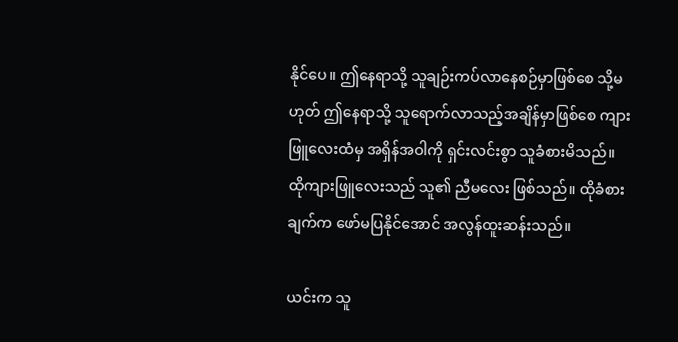နိုင်ပေ။ ဤနေရာသို့ သူချဉ်းကပ်လာနေစဉ်မှာဖြစ်စေ သို့မဟုတ် ဤနေရာသို့ သူရောက်လာသည့်အချိန်မှာဖြစ်စေ ကျားဖြူလေးထံမှ အရှိန်အဝါကို ရှင်းလင်းစွာ သူခံစားမိသည်။ ထိုကျားဖြူလေးသည် သူ၏ ညီမလေး ဖြစ်သည်။ ထိုခံစားချက်က ဖော်မပြနိုင်အောင် အလွန်ထူးဆန်းသည်။

ယင်းက သူ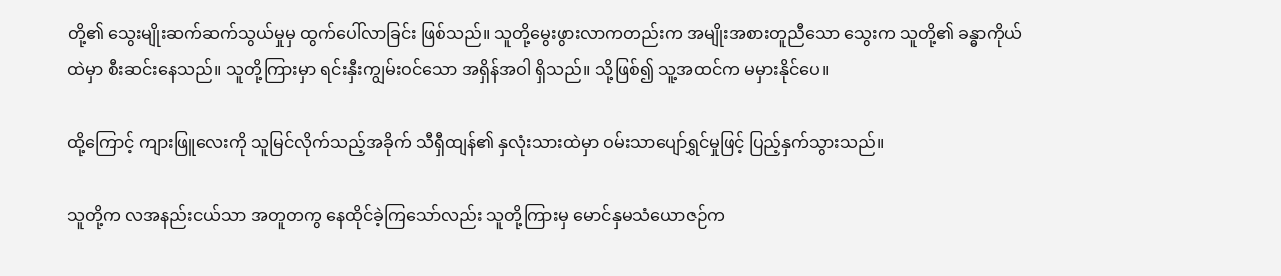တို့၏ သွေးမျိုးဆက်ဆက်သွယ်မှုမှ ထွက်ပေါ်လာခြင်း ဖြစ်သည်။ သူတို့မွေးဖွားလာကတည်းက အမျိုးအစားတူညီသော သွေးက သူတို့၏ ခန္ဓာကိုယ်ထဲမှာ စီးဆင်းနေသည်။ သူတို့ကြားမှာ ရင်းနှီးကျွမ်းဝင်သော အရှိန်အဝါ ရှိသည်။ သို့ဖြစ်၍ သူ့အထင်က မမှားနိုင်ပေ။

ထို့ကြောင့် ကျားဖြူလေးကို သူမြင်လိုက်သည့်အခိုက် သီရှီထျန်၏ နှလုံးသားထဲမှာ ဝမ်းသာပျော်ရွှင်မှုဖြင့် ပြည့်နှက်သွားသည်။

သူတို့က လအနည်းငယ်သာ အတူတကွ နေထိုင်ခဲ့ကြသော်လည်း သူတို့ကြားမှ မောင်နှမသံယောဇဉ်က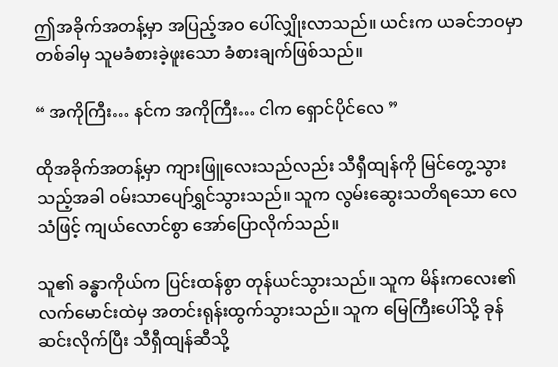ဤအခိုက်အတန့်မှာ အပြည့်အဝ ပေါ်လျှိုးလာသည်။ ယင်းက ယခင်ဘဝမှာ တစ်ခါမှ သူမခံစားခဲ့ဖူးသော ခံစားချက်ဖြစ်သည်။

“ အကိုကြီး… နင်က အကိုကြီး… ငါက ရှောင်ပိုင်လေ ”

ထိုအခိုက်အတန့်မှာ ကျားဖြူလေးသည်လည်း သီရှီထျန်ကို မြင်တွေ့သွားသည့်အခါ ဝမ်းသာပျော်ရွှင်သွားသည်။ သူက လွမ်းဆွေးသတိရသော လေသံဖြင့် ကျယ်လောင်စွာ အော်ပြောလိုက်သည်။

သူ၏ ခန္ဓာကိုယ်က ပြင်းထန်စွာ တုန်ယင်သွားသည်။ သူက မိန်းကလေး၏ လက်မောင်းထဲမှ အတင်းရုန်းထွက်သွားသည်။ သူက မြေကြီးပေါ်သို့ ခုန်ဆင်းလိုက်ပြီး သီရှီထျန်ဆီသို့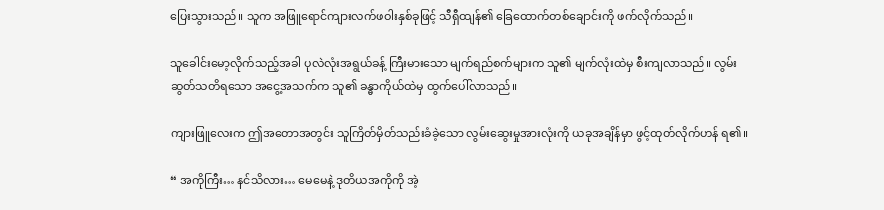ပြေးသွားသည်။ သူက အဖြူရောင်ကျားလက်ဖဝါးနှစ်ခုဖြင့် သီရှီထျန်၏ ခြေထောက်တစ်ချောင်းကို ဖက်လိုက်သည်။

သူခေါင်းမော့လိုက်သည့်အခါ ပုလဲလုံးအရွယ်ခန့် ကြီးမားသော မျက်ရည်စက်များက သူ၏ မျက်လုံးထဲမှ စီးကျလာသည်။ လွမ်းဆွတ်သတိရသော အငွေ့အသက်က သူ၏ ခန္ဓာကိုယ်ထဲမှ ထွက်ပေါ်လာသည်။

ကျားဖြူလေးက ဤအတောအတွင်း သူကြိတ်မှိတ်သည်းခံခဲ့သော လွမ်းဆွေးမှုအားလုံးကို ယခုအချိန်မှာ ဖွင့်ထုတ်လိုက်ဟန် ရ၏။

“ အကိုကြီး… နင်သိလား… မေမေနဲ့ ဒုတိယအကိုကို အဲ့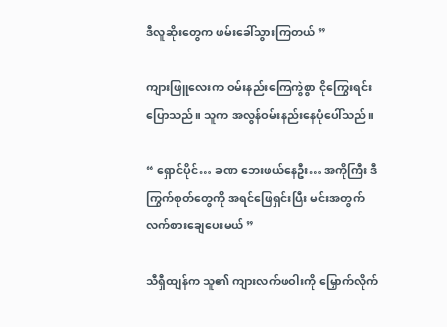ဒီလူဆိုးတွေက ဖမ်းခေါ်သွားကြတယ် ”

ကျားဖြူလေးက ဝမ်းနည်းကြေကွဲစွာ ငိုကြွေးရင်း ပြောသည်။ သူက အလွန်ဝမ်းနည်းနေပုံပေါ်သည်။

“ ရှောင်ပိုင်… ခဏ ဘေးဖယ်နေဦး… အကိုကြီး ဒီကြွက်စုတ်တွေကို အရင်ဖြေရှင်းပြီး မင်းအတွက် လက်စားချေပေးမယ် ”

သီရှီထျန်က သူ၏ ကျားလက်ဖဝါးကို မြှောက်လိုက်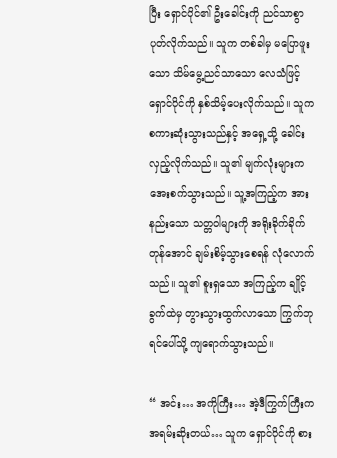ပြီး ရှောင်ပိုင်၏ ဦးခေါင်းကို ညင်သာစွာ ပုတ်လိုက်သည်။ သူက တစ်ခါမှ မပြောဖူးသော သိမ်မွေ့ညင်သာသော လေသံဖြင့် ရှောင်ပိုင်ကို နှစ်သိမ့်ပေးလိုက်သည်။ သူက စကားဆုံးသွားသည်နှင့် အရှေ့သို့ ခေါင်းလှည့်လိုက်သည်။ သူ၏ မျက်လုံးများက အေးစက်သွားသည်။ သူ့အကြည့်က အားနည်းသော သတ္တဝါများကို အရိုးခိုက်ခိုက်တုန်အောင် ချမ်းစိမ့်သွားစေရန် လုံလောက်သည်။ သူ၏ စူးရှသော အကြည့်က ချိုင့်ခွက်ထဲမှ တွားသွားထွက်လာသော ကြွက်ဘုရင်ပေါ်သို့ ကျရောက်သွားသည်။

“ အင်း… အကိုကြီး… အဲ့ဒီကြွက်ကြီးက အရမ်းဆိုးတယ်… သူက ရှောင်ပိုင်ကို စား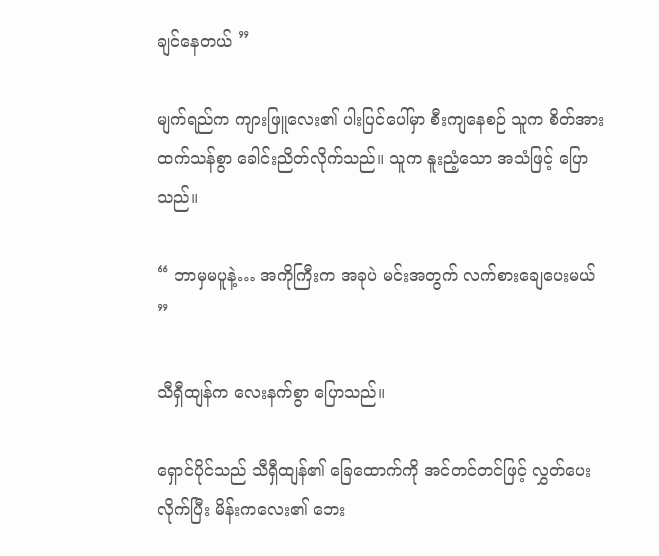ချင်နေတယ် ”

မျက်ရည်က ကျားဖြူလေး၏ ပါးပြင်ပေါ်မှာ စီးကျနေစဉ် သူက စိတ်အားထက်သန်စွာ ခေါင်းညိတ်လိုက်သည်။ သူက နူးညံ့သော အသံဖြင့် ပြောသည်။

“ ဘာမှမပူနဲ့… အကိုကြီးက အခုပဲ မင်းအတွက် လက်စားချေပေးမယ် ”

သီရှီထျန်က လေးနက်စွာ ပြောသည်။

ရှောင်ပိုင်သည် သီရှီထျန်၏ ခြေထောက်ကို အင်တင်တင်ဖြင့် လွှတ်ပေးလိုက်ပြီး မိန်းကလေး၏ ဘေး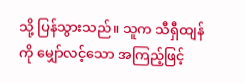သို့ ပြန်သွားသည်။ သူက သီရှီထျန်ကို မျှော်လင့်သော အကြည့်ဖြင့်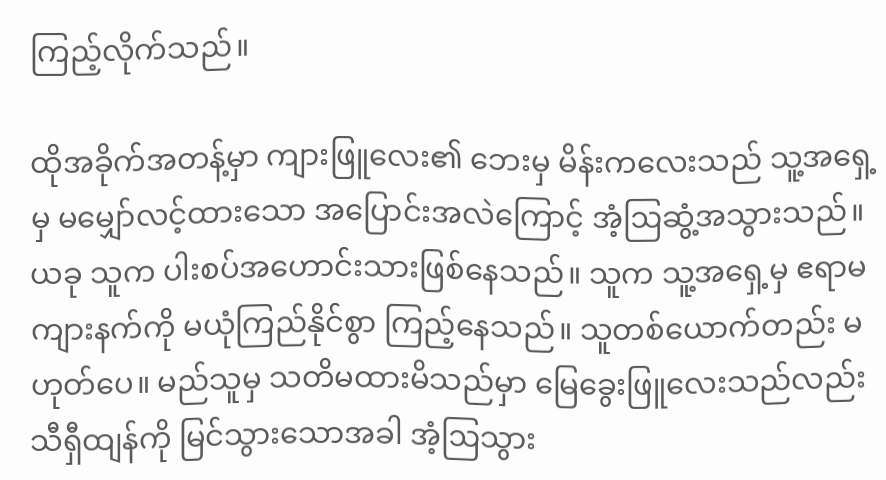ကြည့်လိုက်သည်။

ထိုအခိုက်အတန့်မှာ ကျားဖြူလေး၏ ဘေးမှ မိန်းကလေးသည် သူ့အရှေ့မှ မမျှော်လင့်ထားသော အပြောင်းအလဲကြောင့် အံ့ဩဆွံ့အသွားသည်။ ယခု သူက ပါးစပ်အဟောင်းသားဖြစ်နေသည်။ သူက သူ့အရှေ့မှ ဧရာမကျားနက်ကို မယုံကြည်နိုင်စွာ ကြည့်နေသည်။ သူတစ်ယောက်တည်း မဟုတ်ပေ။ မည်သူမှ သတိမထားမိသည်မှာ မြေခွေးဖြူလေးသည်လည်း သီရှီထျန်ကို မြင်သွားသောအခါ အံ့ဩသွား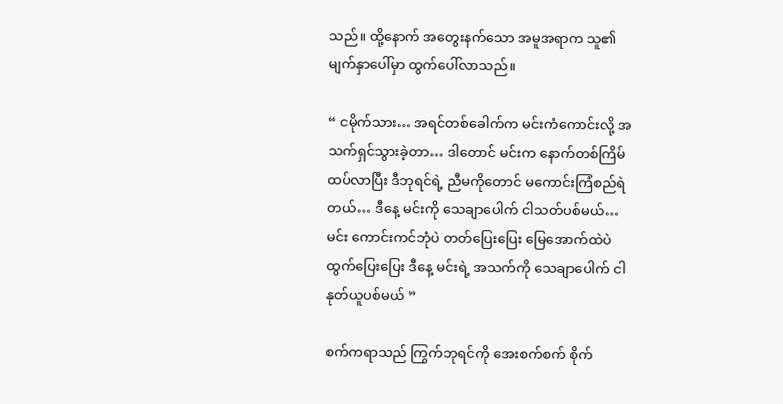သည်။ ထို့နောက် အတွေးနက်သော အမူအရာက သူ၏ မျက်နှာပေါ်မှာ ထွက်ပေါ်လာသည်။

“ ငမိုက်သား… အရင်တစ်ခေါက်က မင်းကံကောင်းလို့ အသက်ရှင်သွားခဲ့တာ… ဒါတောင် မင်းက နောက်တစ်ကြိမ် ထပ်လာပြီး ဒီဘုရင်ရဲ့ ညီမကိုတောင် မကောင်းကြံစည်ရဲတယ်… ဒီနေ့ မင်းကို သေချာပေါက် ငါသတ်ပစ်မယ်… မင်း ကောင်းကင်ဘုံပဲ တတ်ပြေးပြေး မြေအောက်ထဲပဲ ထွက်ပြေးပြေး ဒီနေ့ မင်းရဲ့ အသက်ကို သေချာပေါက် ငါနုတ်ယူပစ်မယ် ”

စက်ကရာသည် ကြွက်ဘုရင်ကို အေးစက်စက် စိုက်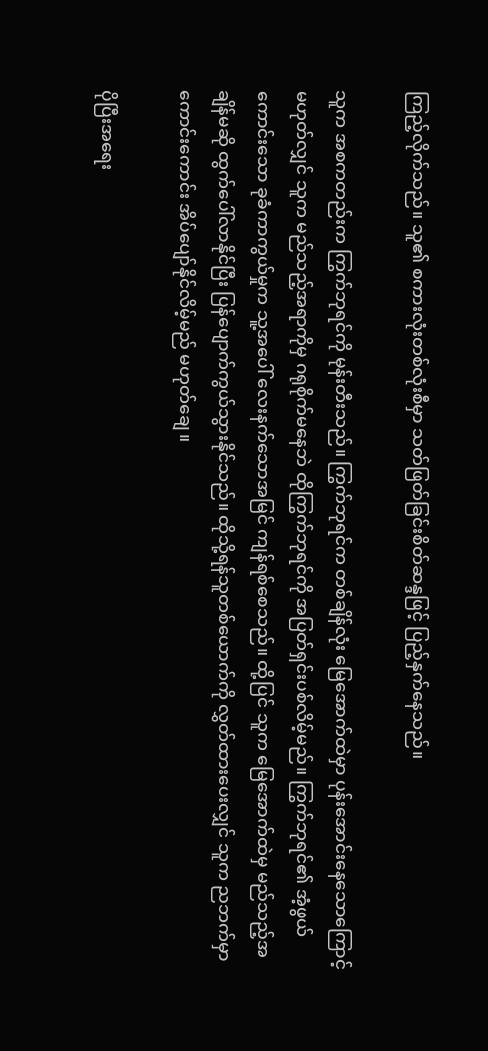ကြည့်လိုက်သည်။ သူ၏ စကားလုံးတစ်လုံးစီမှာ သတ်ဖြတ်ခြင်းစိတ်ဆန္ဒဖြင့် ပြည့်နှက်နေသည်။

သူက အစကတည်းက ကြွက်ဘုရင်ကို မုန်းတီးသည်။ ကြွက်ဘုရင်က တစ်ချိန်လုံး မြေအောက်ထဲမှာ ပုန်းအောင်းနေသောကြောင့် မဟုတ်လျှင် သူက မည်သည့်အရာကိုမှ ဂရုစိုက်မနေဘဲ ထိုကြွက်ဘုရင်ကို အပြတ်ရှင်းပစ်လိမ့်မည်။ ကြွက်ဘုရင်၏ အံ့ဖွယ်ကောင်းသော ခုခံကာကွယ်မှုက သူ့အပေါ် လေးနက်သောအမြင် ကျန်ရစ်စေသည်။ ထို့ပြင် သူက မြေအောက်ထဲမှ မည်သည့်အချိန်မဆို ထွက်ပေါ်လာနိုင်ပြီး ပြန်ပျောက်ကွယ်သွားနိုင်သည်။ ထိုသို့ရန်သူတစ်ယောက်ကို လွှတ်ထားပေးလျှင် သူက ညဘက်မှာ ကောင်းကောင်း အိပ်ပျော်နိုင်လိမ့်မည် မဟုတ်ချေ။

ပိုပြီးအရေး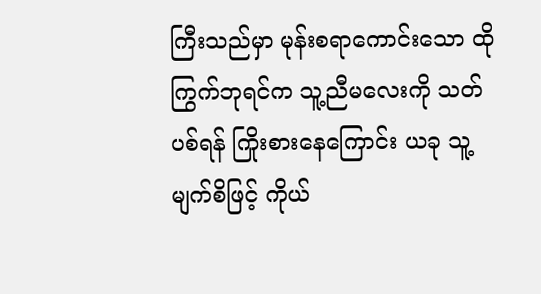ကြီးသည်မှာ မုန်းစရာကောင်းသော ထိုကြွက်ဘုရင်က သူ့ညီမလေးကို သတ်ပစ်ရန် ကြိုးစားနေကြောင်း ယခု သူ့မျက်စိဖြင့် ကိုယ်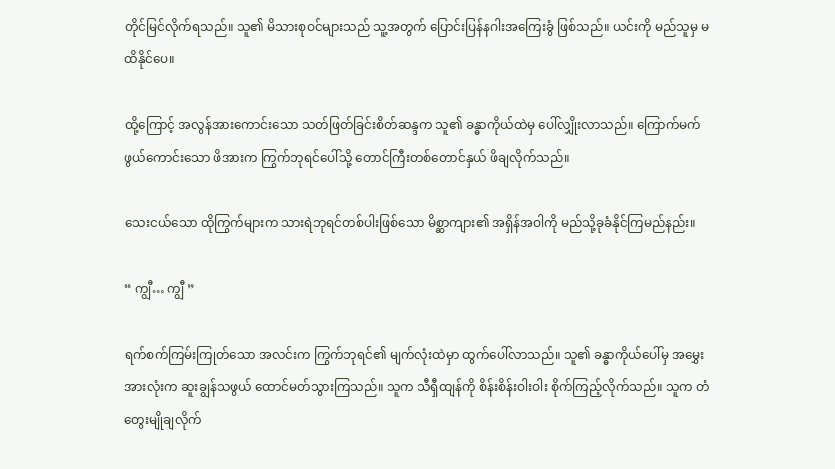တိုင်မြင်လိုက်ရသည်။ သူ၏ မိသားစုဝင်များသည် သူ့အတွက် ပြောင်းပြန်နဂါးအကြေးခွံ ဖြစ်သည်။ ယင်းကို မည်သူမှ မထိနိုင်ပေ။

ထို့ကြောင့် အလွန်အားကောင်းသော သတ်ဖြတ်ခြင်းစိတ်ဆန္ဒက သူ၏ ခန္ဓာကိုယ်ထဲမှ ပေါ်လျှိုးလာသည်။ ကြောက်မက်ဖွယ်ကောင်းသော ဖိအားက ကြွက်ဘုရင်ပေါ်သို့ တောင်ကြီးတစ်တောင်နှယ် ဖိချလိုက်သည်။

သေးငယ်သော ထိုကြွက်များက သားရဲဘုရင်တစ်ပါးဖြစ်သော မိစ္ဆာကျား၏ အရှိန်အဝါကို မည်သို့ခုခံနိုင်ကြမည်နည်း။

“ ကျွီ… ကျွီ ”

ရက်စက်ကြမ်းကြုတ်သော အလင်းက ကြွက်ဘုရင်၏ မျက်လုံးထဲမှာ ထွက်ပေါ်လာသည်။ သူ၏ ခန္ဓာကိုယ်ပေါ်မှ အမွှေးအားလုံးက ဆူးချွန်သဖွယ် ထောင်မတ်သွားကြသည်။ သူက သီရှီထျန်ကို စိန်းစိန်းဝါးဝါး စိုက်ကြည့်လိုက်သည်။ သူက တံတွေးမျိုချလိုက်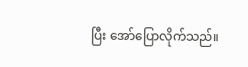ပြီး အော်ပြောလိုက်သည်။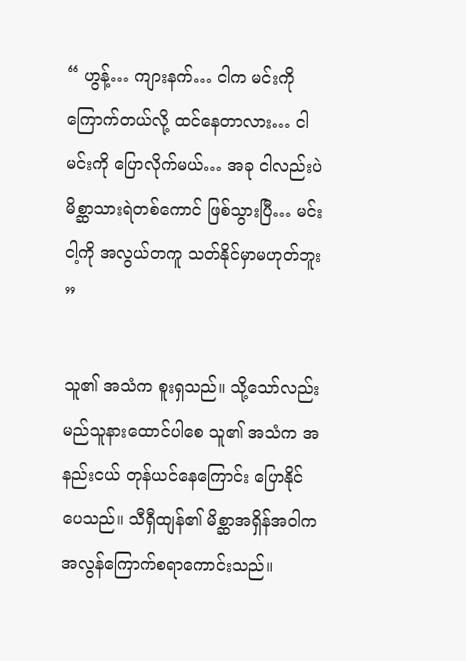“ ဟွန့်… ကျားနက်… ငါက မင်းကို ကြောက်တယ်လို့ ထင်နေတာလား… ငါမင်းကို ပြောလိုက်မယ်… အခု ငါလည်းပဲ မိစ္ဆာသားရဲတစ်ကောင် ဖြစ်သွားပြီ… မင်းငါ့ကို အလွယ်တကူ သတ်နိုင်မှာမဟုတ်ဘူး ”

သူ၏ အသံက စူးရှသည်။ သို့သော်လည်း မည်သူနားထောင်ပါစေ သူ၏ အသံက အနည်းငယ် တုန်ယင်နေကြောင်း ပြောနိုင်ပေသည်။ သီရှီထျန်၏ မိစ္ဆာအရှိန်အဝါက အလွန်ကြောက်စရာကောင်းသည်။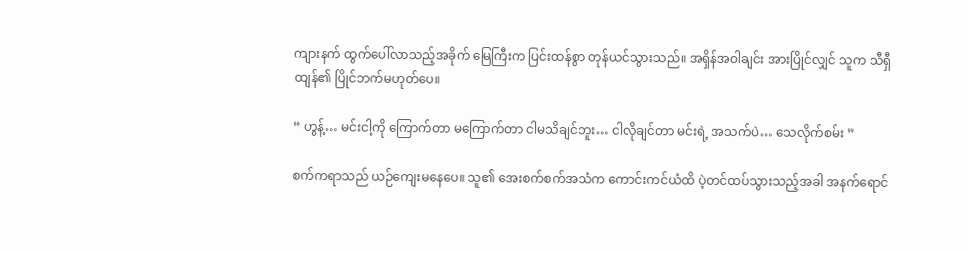ကျားနက် ထွက်ပေါ်လာသည့်အခိုက် မြေကြီးက ပြင်းထန်စွာ တုန်ယင်သွားသည်။ အရှိန်အဝါချင်း အားပြိုင်လျှင် သူက သီရှီထျန်၏ ပြိုင်ဘက်မဟုတ်ပေ။

“ ဟွန့်… မင်းငါ့ကို ကြောက်တာ မကြောက်တာ ငါမသိချင်ဘူး… ငါလိုချင်တာ မင်းရဲ့ အသက်ပဲ… သေလိုက်စမ်း ”

စက်ကရာသည် ယဉ်ကျေးမနေပေ။ သူ၏ အေးစက်စက်အသံက ကောင်းကင်ယံထိ ပဲ့တင်ထပ်သွားသည့်အခါ အနက်ရောင်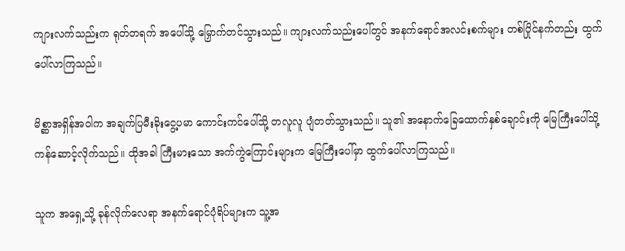ကျားလက်သည်းက ရုတ်တရက် အပေါ်သို့ မြှောက်တင်သွားသည်။ ကျားလက်သည်းပေါ်တွင် အနက်ရောင်အလင်းစက်များ တစ်ပြိုင်နက်တည်း ထွက်ပေါ်လာကြသည်။

မိစ္ဆာအရှိန်အဝါက အချက်ပြမီးခိုးငွေ့ပမာ ကောင်းကင်ပေါ်သို့ တလူလူ ပျံတတ်သွားသည်။ သူ၏ အနောက်ခြေထောက်နှစ်ချောင်းကို မြေကြီးပေါ်သို့ ကန်ဆောင့်လိုက်သည်။ ထိုအခါ ကြီးမားသော အက်ကွဲကြောင်းများက မြေကြီးပေါ်မှာ ထွက်ပေါ်လာကြသည်။

သူက အရှေ့သို့ ခုန်လိုက်လေရာ အနက်ရောင်ပုံရိပ်များက သူ့အ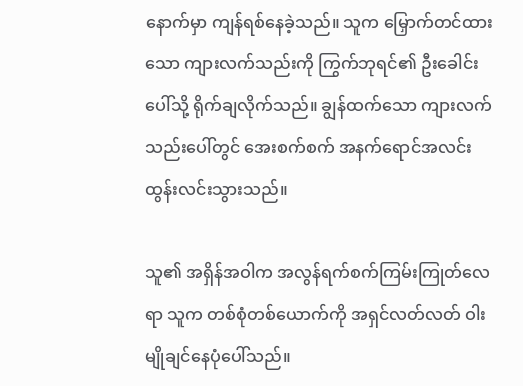နောက်မှာ ကျန်ရစ်နေခဲ့သည်။ သူက မြှောက်တင်ထားသော ကျားလက်သည်းကို ကြွက်ဘုရင်၏ ဦးခေါင်းပေါ်သို့ ရိုက်ချလိုက်သည်။ ချွန်ထက်သော ကျားလက်သည်းပေါ်တွင် အေးစက်စက် အနက်ရောင်အလင်း ထွန်းလင်းသွားသည်။

သူ၏ အရှိန်အဝါက အလွန်ရက်စက်ကြမ်းကြုတ်လေရာ သူက တစ်စုံတစ်ယောက်ကို အရှင်လတ်လတ် ဝါးမျိုချင်နေပုံပေါ်သည်။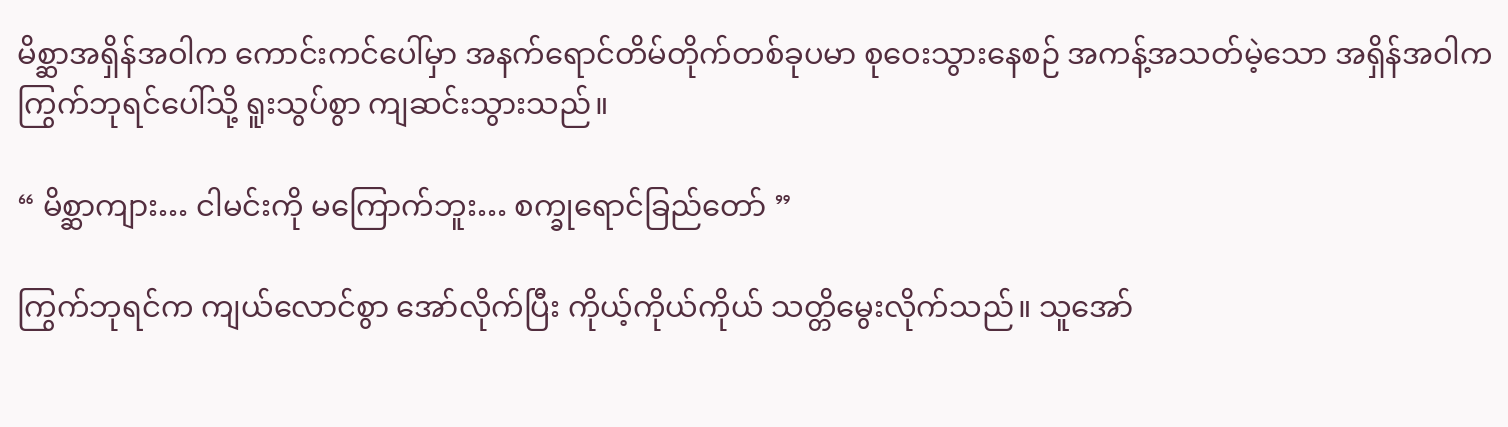မိစ္ဆာအရှိန်အဝါက ကောင်းကင်ပေါ်မှာ အနက်ရောင်တိမ်တိုက်တစ်ခုပမာ စုဝေးသွားနေစဉ် အကန့်အသတ်မဲ့သော အရှိန်အဝါက ကြွက်ဘုရင်ပေါ်သို့ ရူးသွပ်စွာ ကျဆင်းသွားသည်။

“ မိစ္ဆာကျား… ငါမင်းကို မကြောက်ဘူး… စက္ခုရောင်ခြည်တော် ”

ကြွက်ဘုရင်က ကျယ်လောင်စွာ အော်လိုက်ပြီး ကိုယ့်ကိုယ်ကိုယ် သတ္တိမွေးလိုက်သည်။ သူအော်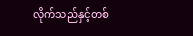လိုက်သည်နှင့်တစ်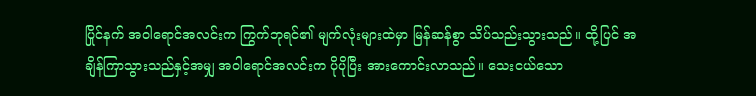ပြိုင်နက် အဝါရောင်အလင်းက ကြွက်ဘုရင်၏ မျက်လုံးများထဲမှာ မြန်ဆန်စွာ သိပ်သည်းသွားသည်။ ထို့ပြင် အချိန်ကြာသွားသည်နှင့်အမျှ အဝါရောင်အလင်းက ပိုပိုပြီး အားကောင်းလာသည်။ သေးငယ်သော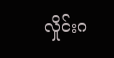လှိုင်းဂ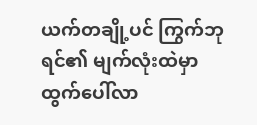ယက်တချို့ပင် ကြွက်ဘုရင်၏ မျက်လုံးထဲမှာ ထွက်ပေါ်လာ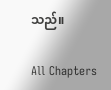သည်။

All Chapters